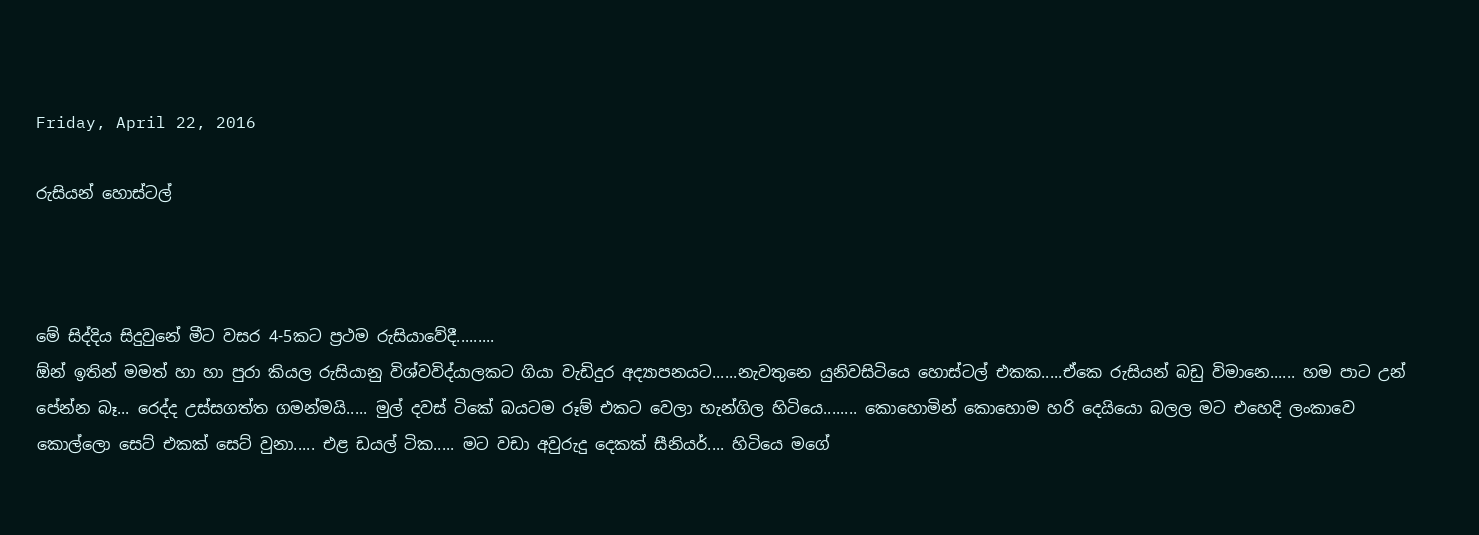Friday, April 22, 2016

රුසියන් හොස්ටල්



මේ සිද්දිය සිදුවුනේ මීට වසර 4-5කට ප්‍රථම රුසියාවේදී.........
ඕන් ඉතින් මමත් හා හා පුරා කියල රුසියානු විශ්වවිද්යාලකට ගියා වැඩිදුර අද්‍යාපනයට......නැවතුනෙ යුනිවසිටියෙ හොස්ටල් එකක.....ඒකෙ රුසියන් බඩු විමානෙ...... හම පාට උන් පේන්න බෑ... රෙද්ද උස්සගත්ත ගමන්මයි..... මුල් දවස් ටිකේ බයටම රූම් එකට වෙලා හැන්ගිල හිටියෙ........ කොහොමින් කොහොම හරි දෙයියො බලල මට එහෙදි ලංකාවෙ කොල්ලො සෙට් එකක් සෙට් වුනා..... එළ ඩයල් ටික..... මට වඩා අවුරුදු දෙකක් සීනියර්.... හිටියෙ මගේ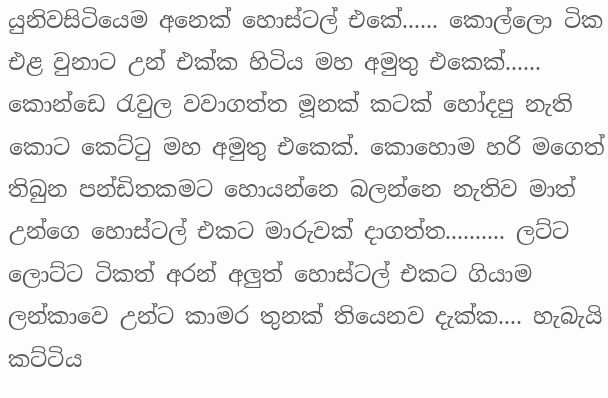යුනිවසිටියෙම අනෙක් හොස්ටල් එකේ...... කොල්ලො ටික එළ වුනාට උන් එක්ක හිටිය මහ අමුතු එකෙක්...... කොන්ඩෙ රැවුල වවාගත්ත මූනක් කටක් හෝදපු නැති කොට කෙට්ටු මහ අමුතු එකෙක්. කොහොම හරි මගෙත් තිබුන පන්ඩිතකමට හොයන්නෙ බලන්නෙ නැතිව මාත් උන්ගෙ හොස්ටල් එකට මාරුවක් දාගත්ත.......... ලට්ට ලොට්ට ටිකත් අරන් අලුත් හොස්ටල් එකට ගියාම ලන්කාවෙ උන්ට කාමර තුනක් තියෙනව දැක්ක.... හැබැයි කට්ටිය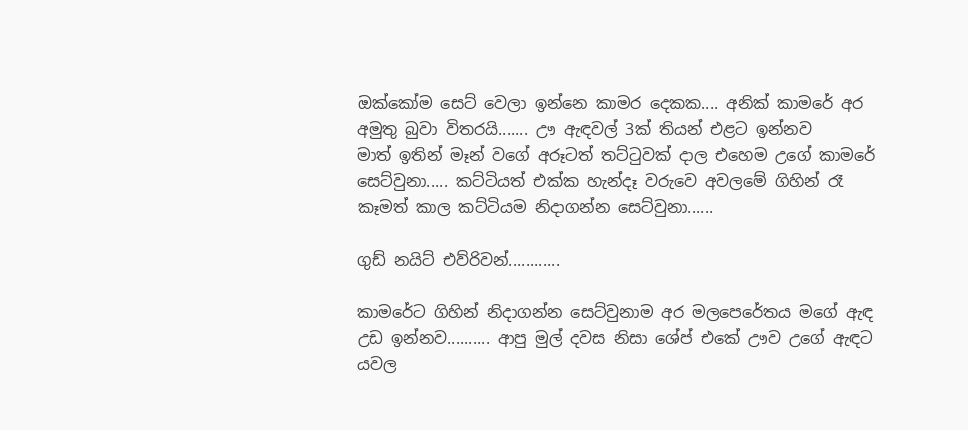ඔක්කෝම සෙට් වෙලා ඉන්නෙ කාමර දෙකක.... අනික් කාමරේ අර අමුතු බුවා විතරයි....... ඌ ඇඳවල් 3ක් තියන් එළට ඉන්නව
මාත් ඉතින් මෑන් වගේ අරූටත් තට්ටුවක් දාල එහෙම උගේ කාමරේ සෙට්වුනා..... කට්ටියත් එක්ක හැන්දෑ වරුවෙ අවලමේ ගිහින් රෑ කෑමත් කාල කට්ටියම නිදාගන්න සෙට්වුනා......

ගුඩ් නයිට් එව්රිවන්............

කාමරේට ගිහින් නිදාගන්න සෙට්වුනාම අර මලපෙරේතය මගේ ඇඳ උඩ ඉන්නව.......... ආපු මුල් දවස නිසා ශේප් එකේ ඌව උගේ ඇඳට යවල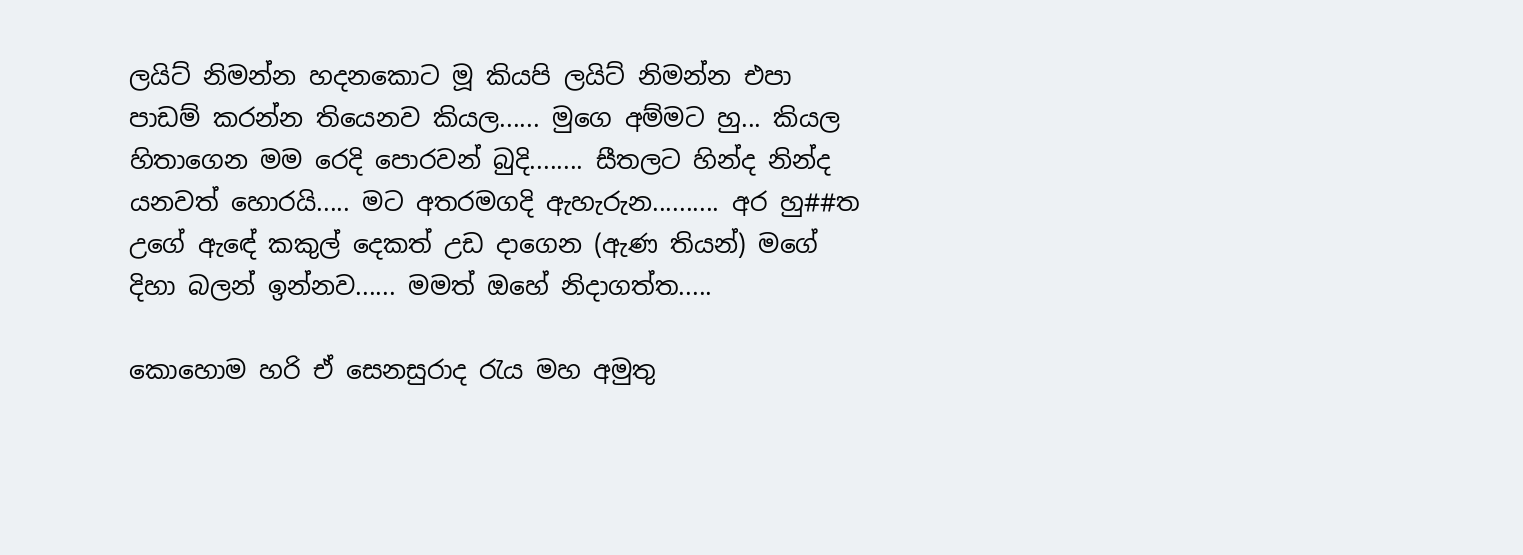ලයිට් නිමන්න හදනකොට මූ කියපි ලයිට් නිමන්න එපා පාඩම් කරන්න තියෙනව කියල...... මුගෙ අම්මට හු... කියල හිතාගෙන මම රෙදි පොරවන් බුදි........ සීතලට හින්ද නින්ද යනවත් හොරයි..... මට අතරමගදි ඇහැරුන.......... අර හු##ත උගේ ඇඳේ කකුල් දෙකත් උඩ දාගෙන (ඇණ තියන්) මගේ දිහා බලන් ඉන්නව...... මමත් ඔහේ නිදාගත්ත.....

කොහොම හරි ඒ සෙනසුරාද රැය මහ අමුතු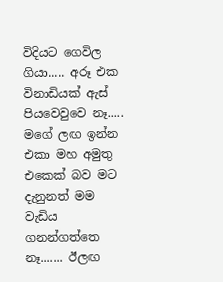විදියට ගෙවිල ගියා..... අරූ එක විනාඩියක් ඇස් පියවෙවුවෙ නෑ..... මගේ ලඟ ඉන්න එකා මහ අමුතු එකෙක් බව මට දැනුනත් මම වැඩිය ගනන්ගත්තෙ නෑ....... ඊලඟ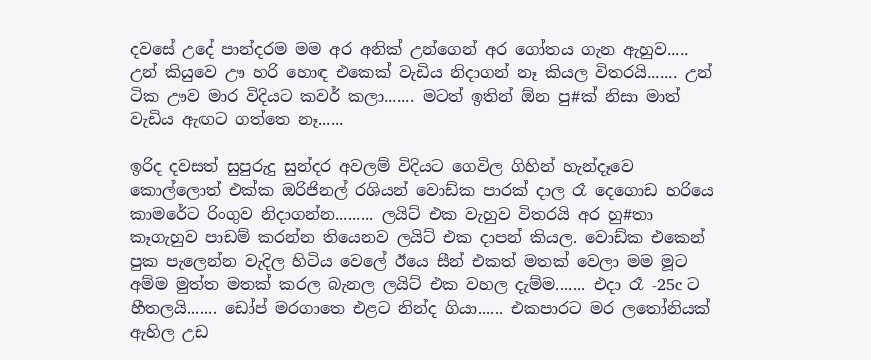දවසේ උදේ පාන්දරම මම අර අනික් උන්ගෙන් අර ගෝතය ගැන ඇහුව..... උන් කියුවෙ ඌ හරි හොඳ එකෙක් වැඩිය නිදාගන් නෑ කියල විතරයි....... උන් ටික ඌව මාර විදියට කවර් කලා....... මටත් ඉතින් ඕන පු#ක් නිසා මාත් වැඩිය ඇඟට ගත්තෙ නෑ......

ඉරිද දවසත් සුපුරුදු සුන්දර අවලම් විදියට ගෙවිල ගිහින් හැන්දෑවෙ කොල්ලොත් එක්ක ඔරිජිනල් රශියන් වොඩ්ක පාරක් දාල රෑ දෙගොඩ හරියෙ කාමරේට රිංගුව නිදාගන්න......... ලයිට් එක වැහුව විතරයි අර හු#තා කෑගැහුව පාඩම් කරන්න තියෙනව ලයිට් එක දාපන් කියල. වොඩ්ක එකෙන් පුක පැලෙන්න වැදිල හිටිය වෙලේ ඊයෙ සීන් එකත් මතක් වෙලා මම මූට අම්ම මුත්ත මතක් කරල බැනල ලයිට් එක වහල දැම්ම....... එදා රෑ -25c ට හීතලයි....... ඩෝප් මරගාතෙ එළට නින්ද ගියා...... එකපාරට මර ලතෝනියක් ඇහිල උඩ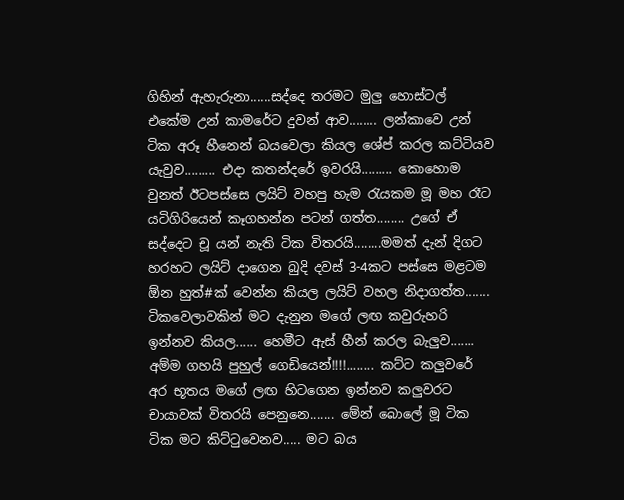ගිහින් ඇහැරුනා......සද්දෙ තරමට මුලු හොස්ටල් එකේම උන් කාමරේට දුවන් ආව........ ලන්කාවෙ උන් ටික අරූ හීනෙන් බයවෙලා කියල ශේප් කරල කට්ටියව යැවුව......... එදා කතන්දරේ ඉවරයි......... කොහොම වුනත් ඊටපස්සෙ ලයිට් වහපු හැම රැයකම මූ මහ රෑට යටිගිරියෙන් කෑගහන්න පටන් ගත්ත........ උගේ ඒ සද්දෙට චූ යන් නැති ටික විතරයි........මමත් දැන් දිගට හරහට ලයිට් දාගෙන බුදි දවස් 3-4කට පස්සෙ මළටම ඕන හුත්#ක් වෙන්න කියල ලයිට් වහල නිදාගත්ත....... ටිකවෙලාවකින් මට දැනුන මගේ ලඟ කවුරුහරි ඉන්නව කියල...... හෙමීට ඇස් හීන් කරල බැලුව....... අම්ම ගහයි පුහුල් ගෙඩියෙන්!!!!........ කට්ට කලුවරේ අර භූතය මගේ ලඟ හිටගෙන ඉන්නව කලුවරට චායාවක් විතරයි පෙනුනෙ....... මේන් බොලේ මූ ටික ටික මට කිට්ටුවෙනව..... මට බය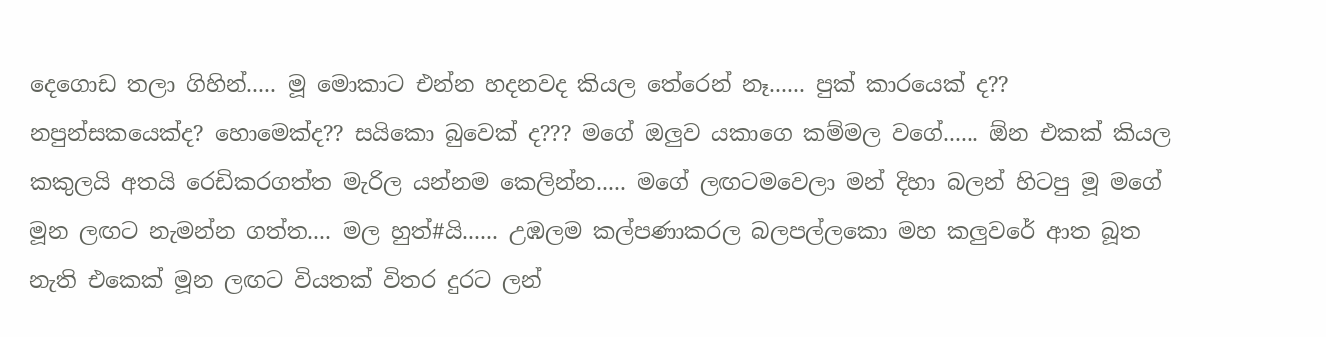දෙගොඩ තලා ගිහින්..... මූ මොකාට එන්න හදනවද කියල තේරෙන් නෑ...... පුක් කාරයෙක් ද?? නපුන්සකයෙක්ද? හොමෙක්ද?? සයිකො බුවෙක් ද??? මගේ ඔලුව යකාගෙ කම්මල වගේ...... ඕන එකක් කියල කකුලයි අතයි රෙඩිකරගත්ත මැරිල යන්නම කෙලින්න..... මගේ ලඟටමවෙලා මන් දිහා බලන් හිටපු මූ මගේ මූන ලඟට නැමන්න ගත්ත.... මල හුත්#යි...... උඹලම කල්පණාකරල බලපල්ලකො මහ කලුවරේ ආත බූත නැති එකෙක් මූන ලඟට වියතක් විතර දුරට ලන්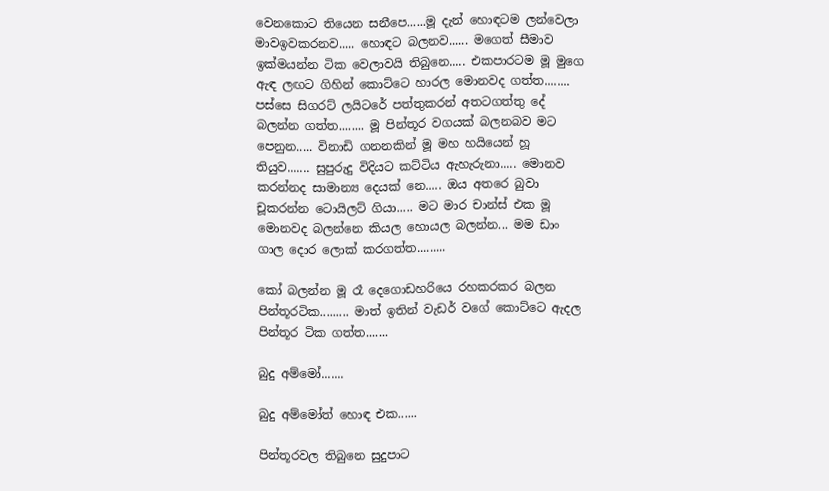වෙනකොට තියෙන සනීපෙ......මූ දැන් හොඳටම ලන්වෙලා මාවඉවකරනව..... හොඳට බලනව...... මගෙත් සීමාව ඉක්මයන්න ටික වෙලාවයි තිබුනෙ..... එකපාරටම මූ මුගෙ ඇඳ ලඟට ගිහින් කොට්ටෙ හාරල මොනවද ගත්ත........ පස්සෙ සිගරට් ලයිටරේ පත්තුකරන් අතටගත්තු දේ බලන්න ගත්ත........ මූ පින්තූර වගයක් බලනබව මට පෙනුන..... විනාඩි ගනනකින් මූ මහ හයියෙන් හූ තියුව....... සුපුරුදු විදියට කට්ටිය ඇහැරුනා..... මොනව කරන්නද සාමාන්‍ය දෙයක් නෙ..... ඔය අතරෙ බුවා චූකරන්න ටොයිලට් ගියා..... මට මාර චාන්ස් එක මූ මොනවද බලන්නෙ කියල හොයල බලන්න... මම ඩාං ගාල දොර ලොක් කරගත්ත.........

කෝ බලන්න මූ රෑ දෙගොඩහරියෙ රහකරකර බලන පින්තූරටික......... මාත් ඉතින් වැඩර් වගේ කොට්ටෙ ඇදල පින්තූර ටික ගත්ත.......

බුදු අම්මෝ.......

බුදු අම්මෝත් හොඳ එක......

පින්තූරවල තිබුනෙ සුදුපාට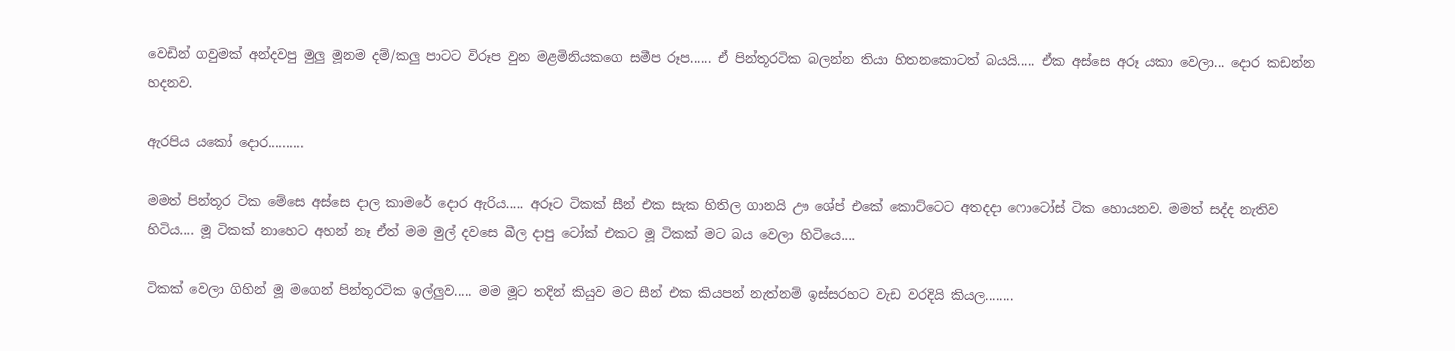වෙඩින් ගවුමක් අන්දවපු මුලු මූනම දම්/කලු පාටට විරූප වුන මළමිනියකගෙ සමීප රූප...... ඒ පින්තූරටික බලන්න තියා හිතනකොටත් බයයි..... ඒක අස්සෙ අරූ යකා වෙලා... දොර කඩන්න හදනව.

ඇරපිය යකෝ දොර..........

මමත් පින්තූර ටික මේසෙ අස්සෙ දාල කාමරේ දොර ඇරිය..... අරූට ටිකක් සීන් එක සැක හිතිල ගානයි ඌ ශේප් එකේ කොට්ටෙට අතදදා ෆොටෝස් ටික හොයනව. මමත් සද්ද නැතිව හිටිය.... මූ ටිකක් නාහෙට අහන් නෑ ඒත් මම මුල් දවසෙ බීල දාපු ටෝක් එකට මූ ටිකක් මට බය වෙලා හිටියෙ....

ටිකක් වෙලා ගිහින් මූ මගෙන් පින්තූරටික ඉල්ලුව..... මම මූට තදින් කියුව මට සීන් එක කියපන් නැත්නම් ඉස්සරහට වැඩ වරදියි කියල........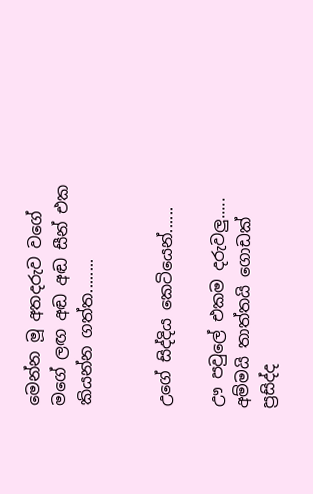මෙන්න මූ අතදරුව වගේ මගේ ලඟ අඬ අඬ සීන් එක කියන්න ගත්ත........


උගේ සිද්දිය කෙටියෙන්......

ඌ පවුලේ එකම දරුවලු..... අම්මයි තාත්තයි ගොඩක් ප්‍රසිද්ද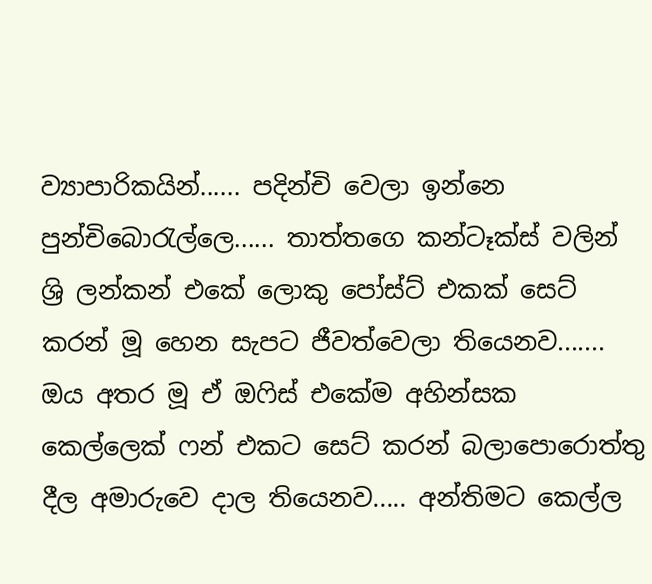ව්‍යාපාරිකයින්...... පදින්චි වෙලා ඉන්නෙ පුන්චිබොරැල්ලෙ...... තාත්තගෙ කන්ටෑක්ස් වලින් ශ්‍රි ලන්කන් එකේ ලොකු පෝස්ට් එකක් සෙට් කරන් මූ හෙන සැපට ජීවත්වෙලා තියෙනව....... ඔය අතර මූ ඒ ඔෆිස් එකේම අහින්සක කෙල්ලෙක් ෆන් එකට සෙට් කරන් බලාපොරොත්තු දීල අමාරුවෙ දාල තියෙනව..... අන්තිමට කෙල්ල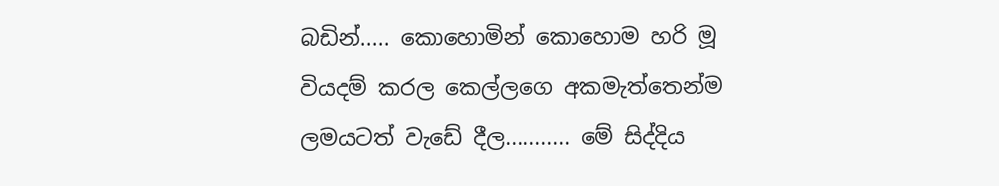බඩින්..... කොහොමින් කොහොම හරි මූ වියදම් කරල කෙල්ලගෙ අකමැත්තෙන්ම ලමයටත් වැඩේ දීල........... මේ සිද්දිය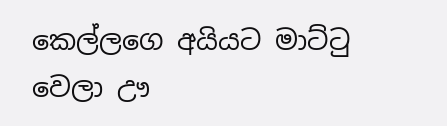කෙල්ලගෙ අයියට මාට්ටු වෙලා ඌ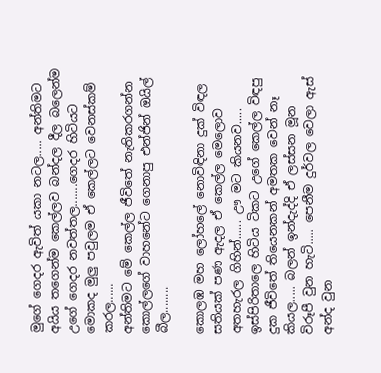මුගේ ගෙදර ඇවිත් යකා නටල..... අන්තිමට අයිය තගෙන්ම කෙල්ලව බන්දල දීල බලෙන්ම උගේ ගෙදර නවත්තල.......ගෙදර හිටියට මොකද මුලු පවුලම ඒ කෙල්ලට වෙනස්කම් කරල......
අන්තිමට මේ කෙල්ල ජීවිතේ නැතිකරගන්න කොල්ලගේ වාහනේට ගෙනාපු එන්ජින් ඔයිල් බීල........

කොලඹ මහ ලෝහලේ නොවිඳිනා දුක් විඳල සතියක් පණ ඇදල ඒ කෙල්ල මෙලොව අතහැරල ගිහින්...... ඌ මට කියනව..... ඉස්පිරිතාලෙ හිටිය ටිකට උගේ කෙල්ල විඳපු දුක ජීවිතේ තියෙනකන් අමතක වෙන් නෑ කියල..... බලන් ඉන්දැද්දි ඒ ලස්සන මූන විරූපී වුන හැටි..... පෙනීම දුර්වල වෙලා ඇස් අන්ද වුන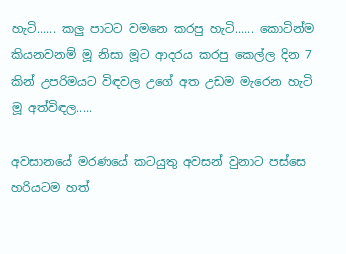හැටි...... කලු පාටට වමනෙ කරපු හැටි...... කොටින්ම කියනවනම් මූ නිසා මූට ආදරය කරපු කෙල්ල දින 7 කින් උපරිමයට විඳවල උගේ අත උඩම මැරෙන හැටි මූ අත්විඳල.....

අවසානයේ මරණයේ කටයුතු අවසන් වුනාට පස්සෙ හරියටම හත්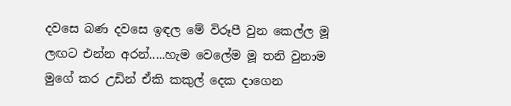දවසෙ බණ දවසෙ ඉඳල මේ විරූපී වුන කෙල්ල මූ ලඟට එන්න අරන්.....හැම වෙලේම මූ තනි වුනාම මුගේ කර උඩින් ඒකි කකුල් දෙක දාගෙන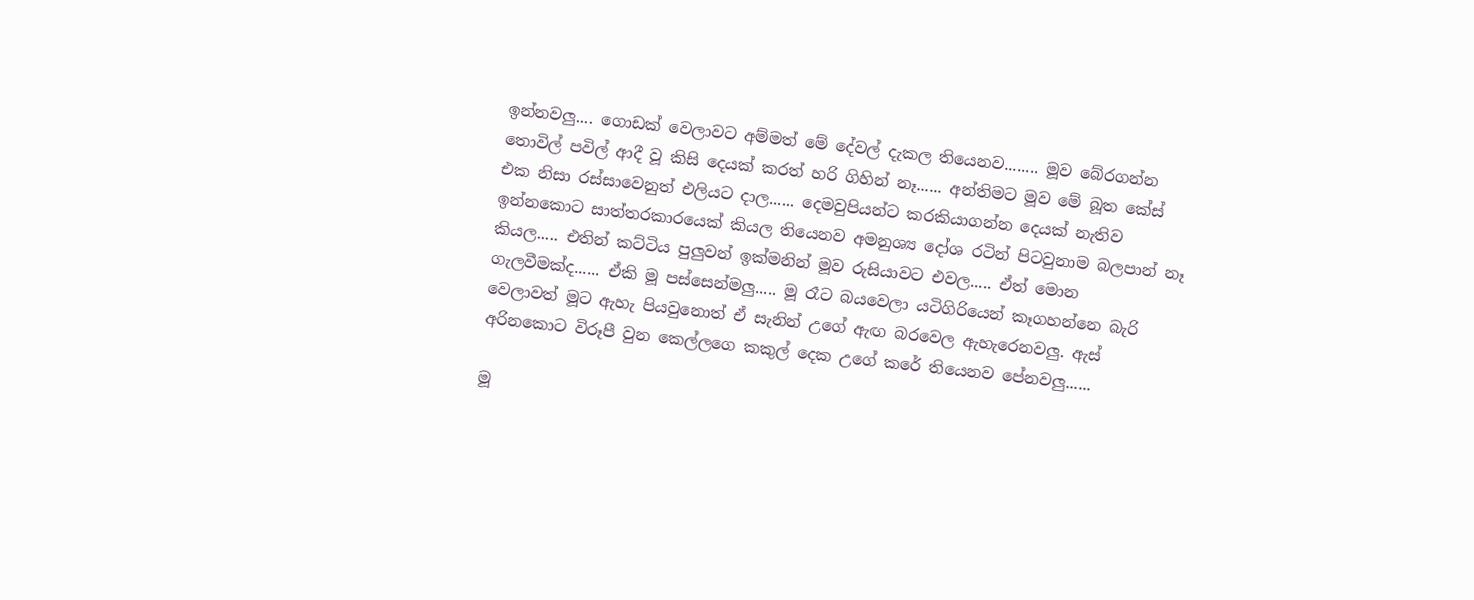ඉන්නවලු.... ගොඩක් වෙලාවට අම්මත් මේ දේවල් දැකල තියෙනව........ මූව බේරගන්න තොවිල් පවිල් ආදී වූ කිසි දෙයක් කරත් හරි ගිහින් නෑ...... අන්තිමට මූව මේ බූත කේස් එක නිසා රස්සාවෙනුත් එලියට දාල...... දෙමවුපියන්ට කරකියාගන්න දෙයක් නැතිව ඉන්නකොට සාත්තරකාරයෙක් කියල තියෙනව අමනුශ්‍ය දෝශ රටින් පිටවුනාම බලපාන් නෑ කියල..... එතින් කට්ටිය පුලුවන් ඉක්මනින් මූව රුසියාවට එවල..... ඒත් මොන ගැලවීමක්ද...... ඒකි මූ පස්සෙන්මලු..... මූ රෑට බයවෙලා යටිගිරියෙන් කෑගහන්නෙ බැරි වෙලාවත් මූට ඇහැ පියවුනොත් ඒ සැනින් උගේ ඇඟ බරවෙල ඇහැරෙනවලු. ඇස් අරිනකොට විරූපී වුන කෙල්ලගෙ කකුල් දෙක උගේ කරේ තියෙනව පේනවලු......

මූ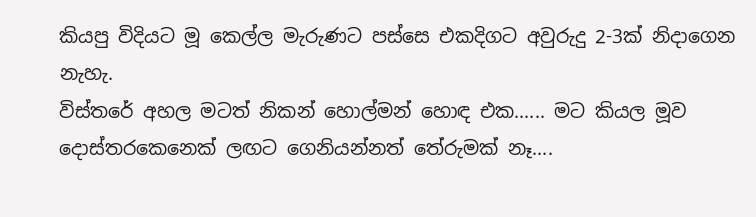කියපු විදියට මූ කෙල්ල මැරුණට පස්සෙ එකදිගට අවුරුදු 2-3ක් නිදාගෙන නැහැ.
විස්තරේ අහල මටත් නිකන් හොල්මන් හොඳ එක...... මට කියල මූව දොස්තරකෙනෙක් ලඟට ගෙනියන්නත් තේරුමක් නෑ....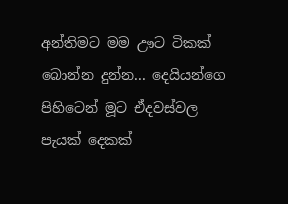අන්තිමට මම ඌට ටිකක් බොන්න දුන්න... දෙයියන්ගෙ පිහිටෙන් මූට ඒදවස්වල පැයක් දෙකක්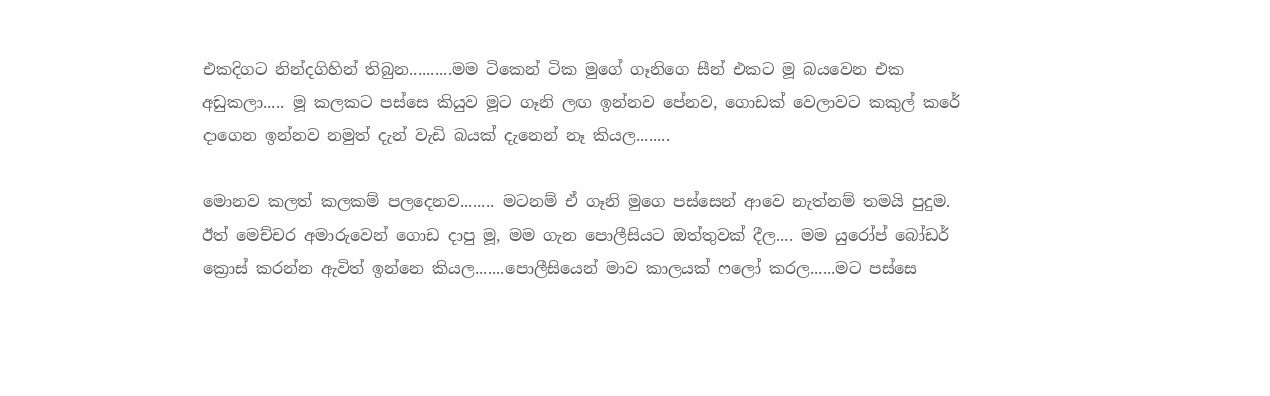එකදිගට නින්දගිහින් තිබුන..........මම ටිකෙන් ටික මුගේ ගෑනිගෙ සීන් එකට මූ බයවෙන එක අඩුකලා..... මූ කලකට පස්සෙ කියුව මූට ගෑනි ලඟ ඉන්නව පේනව, ගොඩක් වෙලාවට කකුල් කරේ දාගෙන ඉන්නව නමුත් දැන් වැඩි බයක් දැනෙන් නෑ කියල........

මොනව කලත් කලකම් පලදෙනව........ මටනම් ඒ ගෑනි මුගෙ පස්සෙන් ආවෙ නැත්නම් තමයි පුදුම. ඊත් මෙච්චර අමාරුවෙන් ගොඩ දාපු මූ, මම ගැන පොලීසියට ඔත්තුවක් දීල.... මම යුරෝප් බෝඩර් ක්‍රොස් කරන්න ඇවිත් ඉන්නෙ කියල.......පොලීසියෙන් මාව කාලයක් ෆලෝ කරල......මට පස්සෙ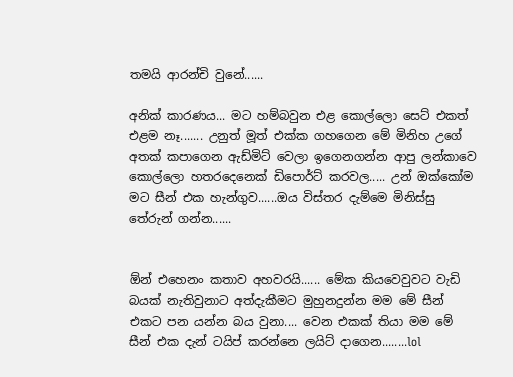තමයි ආරන්චි වුනේ......

අනික් කාරණය... මට හම්බවුන එළ කොල්ලො සෙට් එකත් එළම නෑ....... උනුත් මූත් එක්ක ගහගෙන මේ මිනිහ උගේ අතක් කපාගෙන ඇඩ්මිට් වෙලා ඉගෙනගන්න ආපු ලන්කාවෙ කොල්ලො හතරදෙනෙක් ඩිපොර්ට් කරවල..... උන් ඔක්කෝම මට සීන් එක හැන්ගුව......ඔය විස්තර දැම්මෙ මිනිස්සු තේරුන් ගන්න......


ඕන් එහෙනං කතාව අහවරයි...... මේක කියවෙවුවට වැඩි බයක් නැතිවුනාට අත්දැකීමට මුහුනදුන්න මම මේ සීන් එකට පන යන්න බය වුනා.... වෙන එකක් තියා මම මේ සීන් එක දැන් ටයිප් කරන්නෙ ලයිට් දාගෙන........lol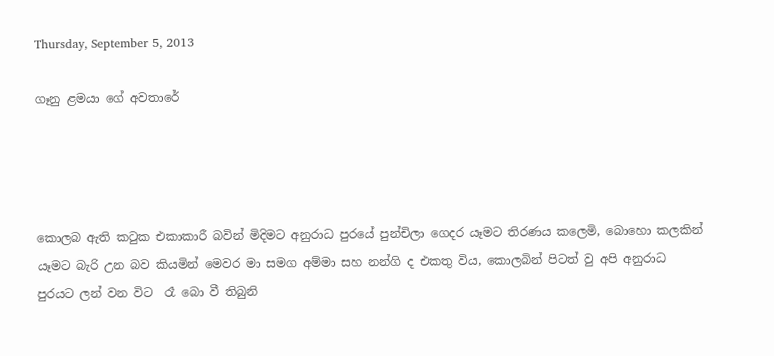Thursday, September 5, 2013

ගෑනු ළමයා ගේ අවතාරේ




කොලබ ඇති කටුක එකාකාරී බවින් මිදිමට අනුරාධ පුරයේ පුන්චිලා ගෙදර යෑමට තිරණය කලෙමි, බොහො කලකින් යෑමට බැරි උන බව කියමින් මෙවර මා සමග අම්මා සහ නන්ගි ද එකතු විය, කොලබින් පිටත් වු අපි අනුරාධ පුරයට ලන් වන විට  රෑ බො වී තිබුනි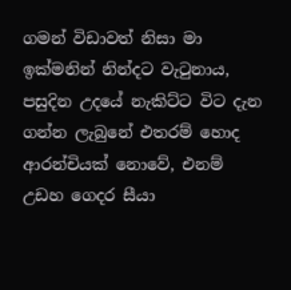ගමන් විඩාවත් නිසා මා ඉක්මනින් නින්දට වැටුනාය, පසුදින උදයේ නැකිට්ට විට දැන ගන්න ලැබුනේ එතරම් හොද ආරන්චියක් නොවේ, එනම් උඩහ ගෙදර සීයා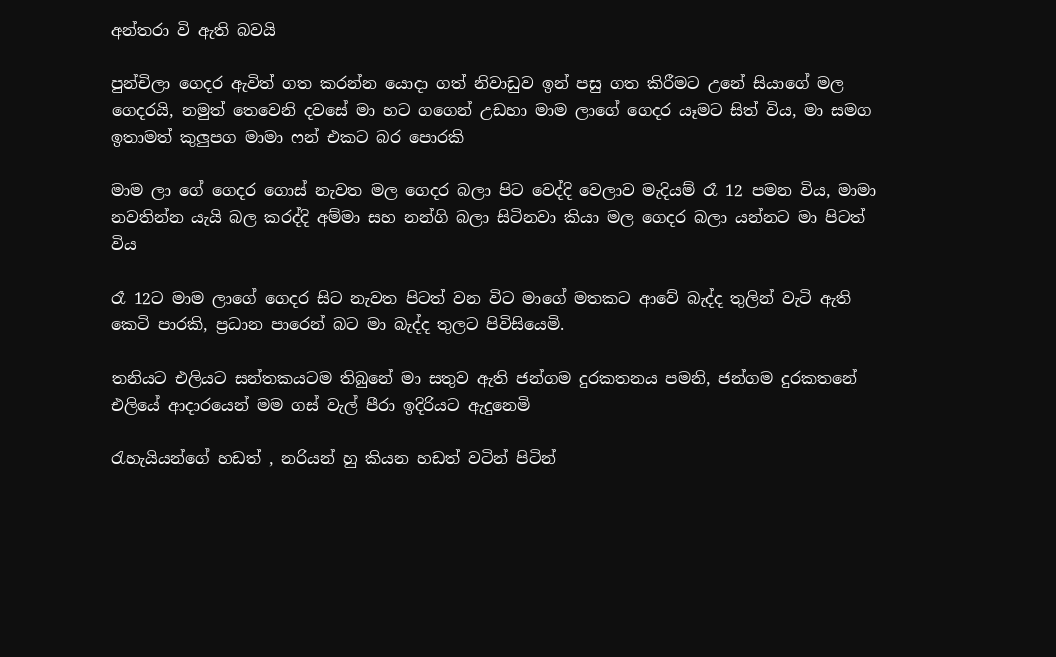අන්තරා වි ඇති බවයි

පුන්චිලා ගෙදර ඇවිත් ගත කරන්න යොදා ගත් නිවාඩුව ඉන් පසු ගත කිරීමට උනේ සියාගේ මල ගෙදරයි, නමුත් තෙවෙනි දවසේ මා හට ගගෙන් උඩහා මාම ලාගේ ගෙදර යෑමට සිත් විය, මා සමග ඉතාමත් කුලුපග මාමා ෆන් එකට බර පොරකි

මාම ලා ගේ ගෙදර ගොස් නැවත මල ගෙදර බලා පිට වෙද්දි වෙලාව මැදියම් රෑ 12 පමන විය, මාමා නවතින්න යැයි බල කරද්දි අම්මා සහ නන්ගි බලා සිටිනවා කියා මල ගෙදර බලා යන්නට මා පිටත් විය

රෑ 12ට මාම ලාගේ ගෙදර සිට නැවත පිටත් වන විට මාගේ මතකට ආවේ බැද්ද තුලින් වැටි ඇති කෙටි පාරකි, ප්‍රධාන පාරෙන් බට මා බැද්ද තුලට පිවිසියෙමි.

තනියට එලියට සන්තකයටම තිබුනේ මා සතුව ඇති ජන්ගම දුරකතනය පමනි, ජන්ගම දුරකතනේ  එලියේ ආදාරයෙන් මම ගස් වැල් පීරා ඉදිරියට ඇදුනෙමි

රැහැයියන්ගේ හඩත් , නරියන් හු කියන හඩත් වටින් පිටින්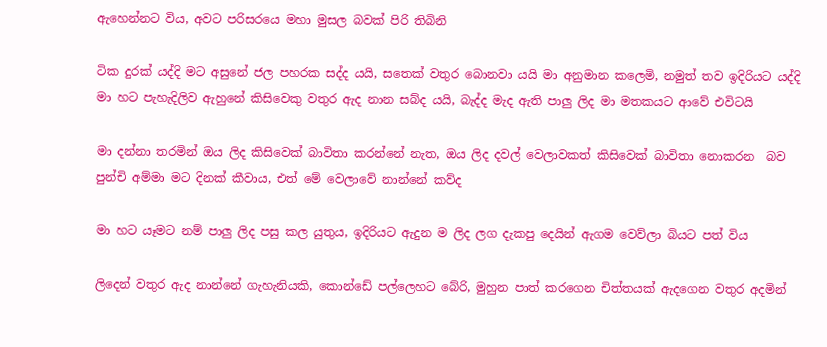ඇහෙන්නට විය, අවට පරිසරයෙ මහා මුසල බවක් පිරි තිබිනි

ටික දුරක් යද්දි මට අසුනේ ජල පහරක සද්ද යයි, සතෙක් වතුර බොනවා යයි මා අනුමාන කලෙමි, නමුත් තව ඉදිරියට යද්දි මා හට පැහැදිලිව ඇහුනේ කිසිවෙකු වතුර ඇද නාන සබ්ද යයි, බැද්ද මැද ඇති පාලු ලිද මා මතකයට ආවේ එවිටයි

මා දන්නා තරමින් ඔය ලිද කිසිවෙක් බාවිතා කරන්නේ නැත, ඔය ලිද දවල් වෙලාවකත් කිසිවෙක් බාවිතා නොකරන  බව පුන්චි අම්මා මට දිනක් කීවාය, එත් මේ වෙලාවේ නාන්නේ කව්ද

මා හට යෑමට නම් පාලු ලිද පසු කල යුතුය, ඉදිරියට ඇදුන ම ලිද ලග දැකපු දෙයින් ඇගම වෙව්ලා බියට පත් විය

ලිදෙන් වතුර ඇද නාන්නේ ගැහැනියකි, කොන්ඩේ පල්ලෙහට බේරි, මුහුන පාත් කරගෙන චිත්තයක් ඇදගෙන වතුර අදමින්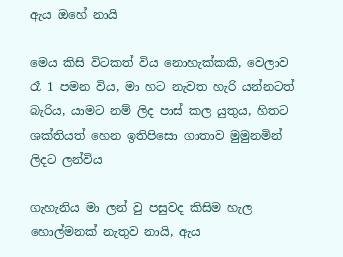ඇය ඔහේ නායි

මෙය කිසි විටකත් විය නොහැක්කකි, වෙලාව රෑ 1 පමන විය, මා හට නැවත හැරි යන්නටත් බැරිය, යාමට නම් ලිද පාස් කල යුතුය, හිතට ශක්තියත් හෙන ඉතිපිසො ගාතාව මුමුනමින් ලිදට ලන්විය

ගැහැනිය මා ලන් වු පසුවද කිසිම හැල හොල්මනක් නැතුව නායි, ඇය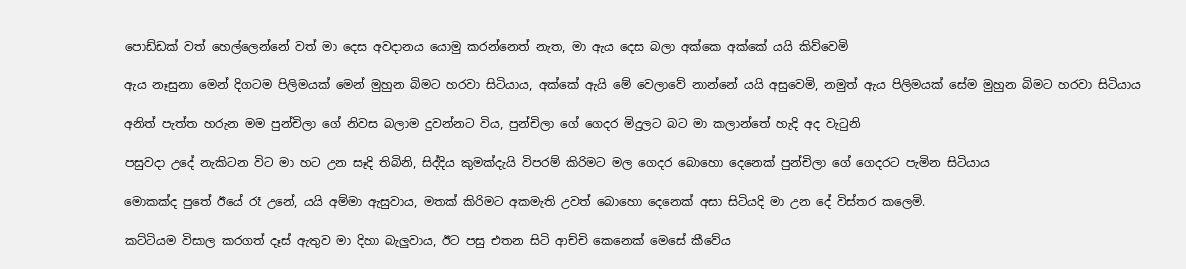පොඩ්ඩක් වත් හෙල්ලෙන්නේ වත් මා දෙස අවදානය යොමු කරන්නෙත් නැත, මා ඇය දෙස බලා අක්කෙ අක්කේ යයි කිව්වෙමි

ඇය නෑසුනා මෙන් දිගටම පිලිමයක් මෙන් මුහුන බිමට හරවා සිටියාය, අක්කේ ඇයි මේ වෙලාවේ නාන්නේ යයි අසුවෙමි, නමුත් ඇය පිලිමයක් සේම මුහුන බිමට හරවා සිටියාය

අනිත් පැත්ත හරුන මම පුන්චිලා ගේ නිවස බලාම දුවන්නට විය, පුන්චිලා ගේ ගෙදර මිදුලට බට මා කලාන්තේ හැදි අද වැටුනි

පසුවදා උදේ නැකිටන විට මා හට උන සෑදි තිබිනි, සිද්දිය කුමක්දැයි විපරම් කිරිමට මල ගෙදර බොහො දෙනෙක් පුන්චිලා ගේ ගෙදරට පැමින සිටියාය

මොකක්ද පුතේ ඊයේ රෑ උනේ, යයි අම්මා ඇසුවාය, මතක් කිරිමට අකමැති උවත් බොහො දෙනෙක් අසා සිටියදි මා උන දේ විස්තර කලෙමි.

කට්ටියම විසාල කරගත් දෑස් ඇතුව මා දිහා බැලුවාය, ඊට පසු එතන සිටි ආච්චි කෙනෙක් මෙසේ කීවේය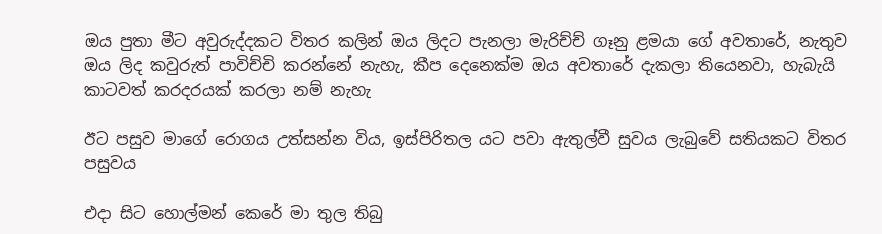ඔය පුතා මීට අවුරුද්දකට විතර කලින් ඔය ලිදට පැනලා මැරිච්ච් ගෑනු ළමයා ගේ අවතාරේ, නැතුව ඔය ලිද කවුරුත් පාවිච්චි කරන්නේ නැහැ, කීප දෙනෙක්ම ඔය අවතාරේ දැකලා තියෙනවා, හැබැයි කාටවත් කරදරයක් කරලා නම් නැහැ

ඊට පසුව මාගේ රොගය උත්සන්න විය, ඉස්පිරිතල යට පවා ඇතුල්වී සුවය ලැබුවේ සතියකට විතර පසුවය

එදා සිට හොල්මන් කෙරේ මා තුල තිබු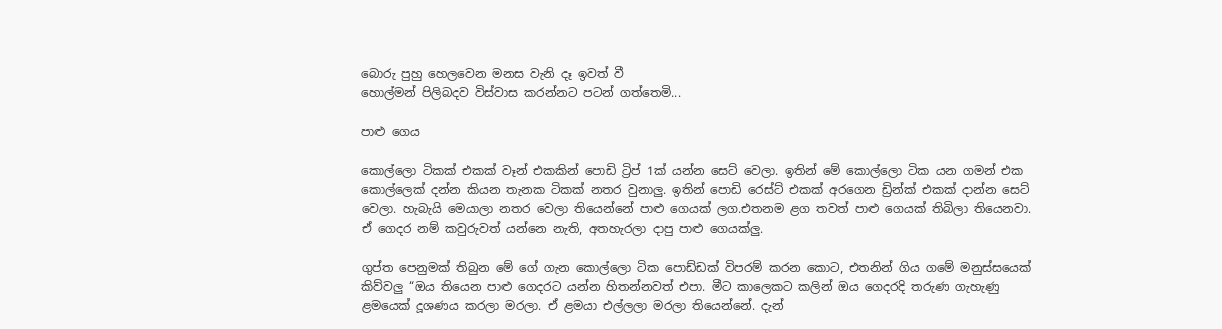බොරු පුහු හෙලවෙන මනස වැනි දෑ ඉවත් වී
හොල්මන් පිලිබදව විස්වාස කරන්නට පටන් ගත්තෙමි...

පාළු ගෙය

කොල්ලො ටිකක් එකක් වෑන් එකකින් පොඩි ට්‍රිප් 1ක් යන්න සෙට් වෙලා. ඉතින් මේ කොල්ලො ටික යන ගමන් එක කොල්ලෙක් දන්න කියන තැනක ටිකක් නතර වුනාලු. ඉතින් පොඩි රෙස්ට් එකක් අරගෙන ඩ්‍රින්ක් එකක් දාන්න සෙට් වෙලා. හැබැයි මෙයාලා නතර වෙලා තියෙන්නේ පාළු ගෙයක් ලග.එතනම ළග තවත් පාළු ගෙයක් තිබිලා තියෙනවා. ඒ ගෙදර නම් කවුරුවත් යන්නෙ නැති, අතහැරලා දාපු පාළු ගෙයක්ලු.

ගුප්ත පෙනුමක් තිබුන මේ ගේ ගැන කොල්ලො ටික පොඩ්ඩක් විපරම් කරන කොට, එතනින් ගිය ගමේ මනුස්සයෙක් කිව්වලු “ඔය තියෙන පාළු ගෙදරට යන්න හිතන්නවත් එපා. මීට කාලෙකට කලින් ඔය ගෙදරදි තරුණ ගැහැණු ළමයෙක් දූශණය කරලා මරලා. ඒ ළමයා එල්ලලා මරලා තියෙන්නේ. දැන්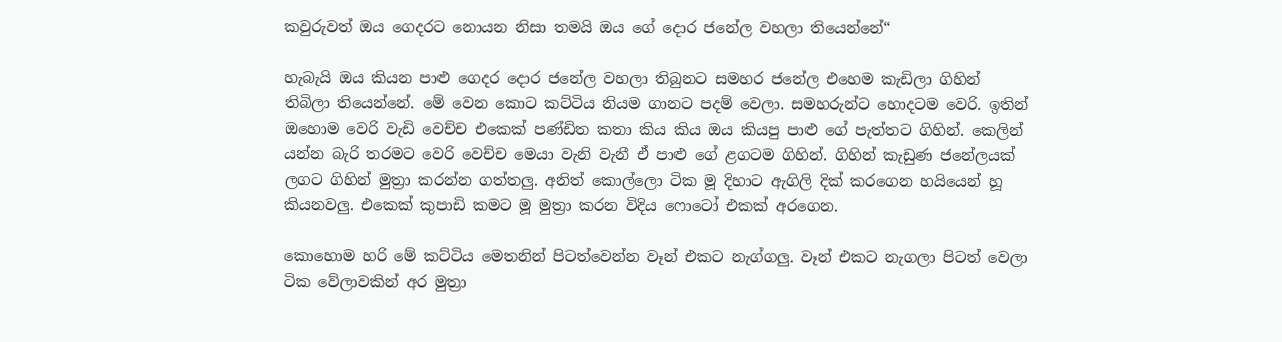කවුරුවත් ඔය ගෙදරට නොයන නිසා තමයි ඔය ගේ දොර ජනේල වහලා තියෙන්නේ“

හැබැයි ඔය කියන පාළු ගෙදර දොර ජනේල වහලා තිබුනට සමහර ජනේල එහෙම කැඩිලා ගිහින් තිබිලා තියෙන්නේ. මේ වෙන කොට කට්ටිය නියම ගානට පදම් වෙලා. සමහරුන්ට හොදටම වෙරි. ඉතින් ඔහොම වෙරි වැඩි වෙච්ච එකෙක් පණ්ඩිත කතා කිය කිය ඔය කියපු පාළු ගේ පැත්තට ගිහින්. කෙලින් යන්න බැරි තරමට වෙරි වෙච්ච මෙයා වැනි වැනී ඒ පාළු ගේ ළගටම ගිහින්. ගිහින් කැඩුණ ජනේලයක් ලගට ගිහින් මුත්‍රා කරන්න ගත්තලු. අනිත් කොල්ලො ටික මූ දිහාට ඇගිලි දික් කරගෙන හයියෙන් හූ කියනවලු. එකෙක් කුපාඩි කමට මූ මුත්‍රා කරන විදිය ෆොටෝ එකක් අරගෙන.

කොහොම හරි මේ කට්ටිය මෙතනින් පිටත්වෙන්න වෑන් එකට නැග්ගලු. වෑන් එකට නැගලා පිටත් වෙලා ටික වේලාවකින් අර මුත්‍රා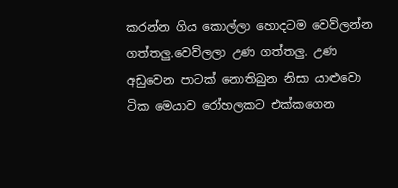කරන්න ගිය කොල්ලා හොදටම වෙව්ලන්න ගත්තලු.වෙව්ලලා උණ ගත්තලු. උණ අඩුවෙන පාටක් නොතිබුන නිසා යාළුවො ටික මෙයාව රෝහලකට එක්කගෙන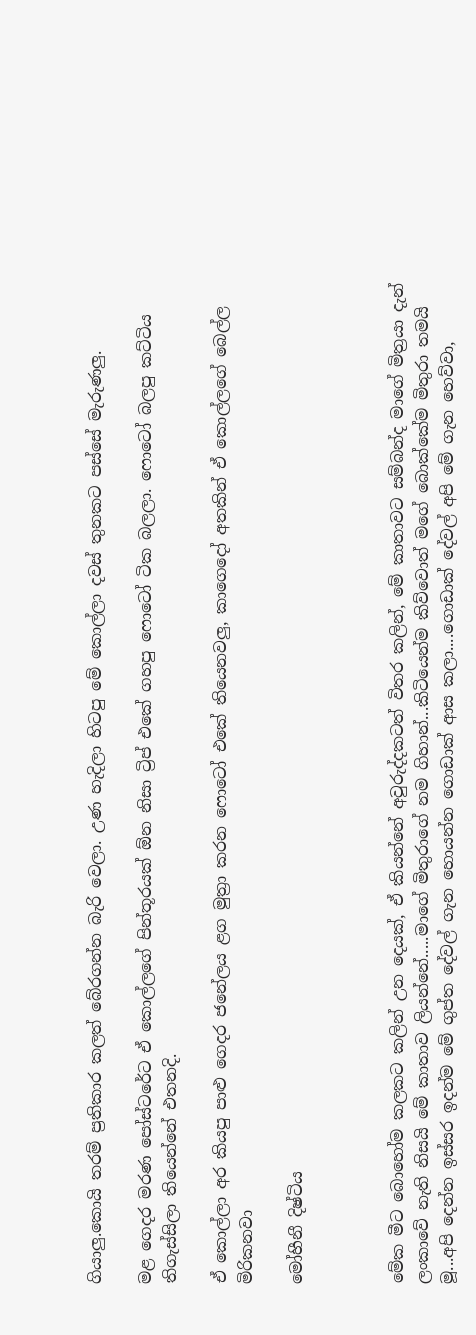ගියාලු.කොයි තරම් ප්‍රතිකාර කලත් බේරගන්න බැරි වෙලා. උණ හැදිලා හිටපු මේ කොල්ලා දවස් තුනකට පස්සේ මැරුණලු.

මළ ගෙදර මරණ පෝස්ටරේට ඒ කොල්ලගේ පින්තූරයක් ඕන නිසා ට්‍රිප් එකේ ගහපු ෆොටෝ ටික බලලා. ෆොටෝ බලපු කට්ටිය තිගැස්සිලා තියෙන්නේ එතනදි.

ඒ කොල්ලා අර කියපු පාළු ගෙදර ජනේලය ළග මුත්‍රා කරන ෆොටෝ එකේ තියෙනවලු, කාගෙදෝ අතකින් ඒ කොල්ලගේ බෙල්ල මිරිකනවා

මෝහීනී දිෂ්ටිය



මේක මීට බොහෝම කලකට කලින් උන දෙයක්, ඒ කියන්නේ අවුරුද්දකටත් විතර කලින්, මේ කාතාවට සම්බන්ද මාගේ මිත්‍රයා දැන් ලංකාවේ නැති නිසයි මේ කාතාව ලියන්නේ.....මාගේ මිතුරාගේ නම ගිහාන්...කිටියෙන්ම කිව්වොත් මගේ බොක්කේම මිතුරා තමයි මූ...අපි දෙන්න ඉස්සර ඉදන්ම මේ ගුප්ත දේවල් ගැන හොයන්න ගොඩාක් ආස කලා....ගොඩාක් දේවල් අපි මේ ගැන හෙව්වා,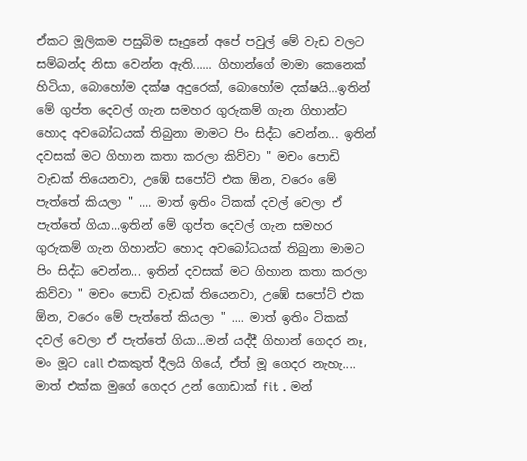ඒකට මූලිකම පසුබිම සෑදුනේ අපේ පවුල් මේ වැඩ වලට සම්බන්ද නිසා වෙන්න ඇති...... ගිහාන්ගේ මාමා කෙනෙක් හිටියා, බොහෝම දක්ෂ අදුරෙක්, බොහෝම දක්ෂයි...ඉතින් මේ ගුප්ත දෙවල් ගැන සමහර ගුරුකම් ගැන ගිහාන්ට හොද අවබෝධයක් තිබුනා මාමට පිං සිද්ධ වෙන්න... ඉතින් දවසක් මට ගිහාන කතා කරලා කිව්වා " මචං පොඩි වැඩක් තියෙනවා, උඹේ සපෝට් එක ඕන, වරෙං මේ පැත්තේ කියලා " .... මාත් ඉතිං ටිකක් දවල් වෙලා ඒ පැත්තේ ගියා...ඉතින් මේ ගුප්ත දෙවල් ගැන සමහර ගුරුකම් ගැන ගිහාන්ට හොද අවබෝධයක් තිබුනා මාමට පිං සිද්ධ වෙන්න... ඉතින් දවසක් මට ගිහාන කතා කරලා කිව්වා " මචං පොඩි වැඩක් තියෙනවා, උඹේ සපෝට් එක ඕන, වරෙං මේ පැත්තේ කියලා " .... මාත් ඉතිං ටිකක් දවල් වෙලා ඒ පැත්තේ ගියා...මන් යද්දී ගිහාන් ගෙදර නෑ, මං මූට call එකකුත් දීලයි ගියේ, ඒත් මූ ගෙදර නැහැ.... මාත් එක්ක මුගේ ගෙදර උන් ගොඩාක් fit . මන්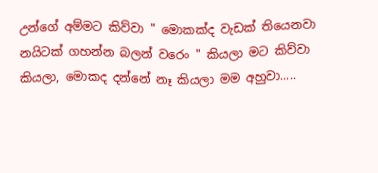උන්ගේ අම්මට කිව්වා " මොකක්ද වැඩක් තියෙනවා නයිටක් ගහන්න බලන් වරෙං " කියලා මට කිව්වා කියලා, මොකද දන්නේ නෑ කියලා මම අහුවා.....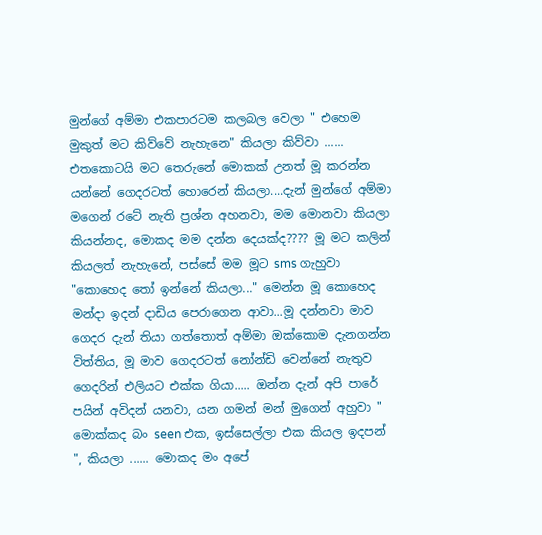මුන්ගේ අම්මා එකපාරටම කලබල වෙලා " එහෙම මුකුත් මට කිව්වේ නැහැනෙ" කියලා කිව්වා ...... එතකොටයි මට තෙරුනේ මොකක් උනත් මූ කරන්න යන්නේ ගෙදරටත් හොරෙන් කියලා....දැන් මුන්ගේ අම්මා මගෙන් රටේ නැති ප්‍රශ්න අහනවා, මම මොනවා කියලා කියන්නද, මොකද මම දන්න දෙයක්ද???? මූ මට කලින් කියලත් නැහැනේ, පස්සේ මම මූට sms ගැහුවා "කොහෙද තෝ ඉන්නේ කියලා..." මෙන්න මූ කොහෙද මන්දා ඉදන් දාඩිය පෙරාගෙන ආවා...මූ දන්නවා මාව ගෙදර දැන් තියා ගත්තොත් අම්මා ඔක්කොම දැනගන්න විත්තිය, මූ මාව ගෙදරටත් නෝන්ඩි වෙන්නේ නැතුව ගෙදරින් එලියට එක්ක ගියා..... ඔන්න දැන් අපි පාරේ පයින් අවිදන් යනවා, යන ගමන් මන් මුගෙන් අහුවා " මොක්කද බං seen එක, ඉස්සෙල්ලා එක කියල ඉදපන් ", කියලා ...... මොකද මං අපේ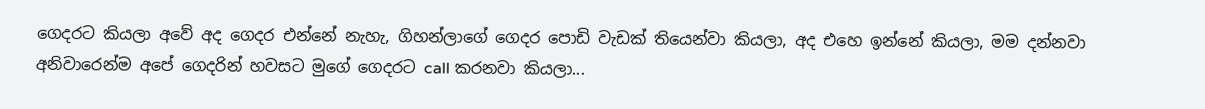ගෙදරට කියලා අවේ අද ගෙදර එන්නේ නැහැ, ගිහන්ලාගේ ගෙදර පොඩි වැඩක් තියෙන්වා කියලා, අද එහෙ ඉන්නේ කියලා, මම දන්නවා අනිවාරෙන්ම අපේ ගෙදරින් හවසට මුගේ ගෙදරට call කරනවා කියලා...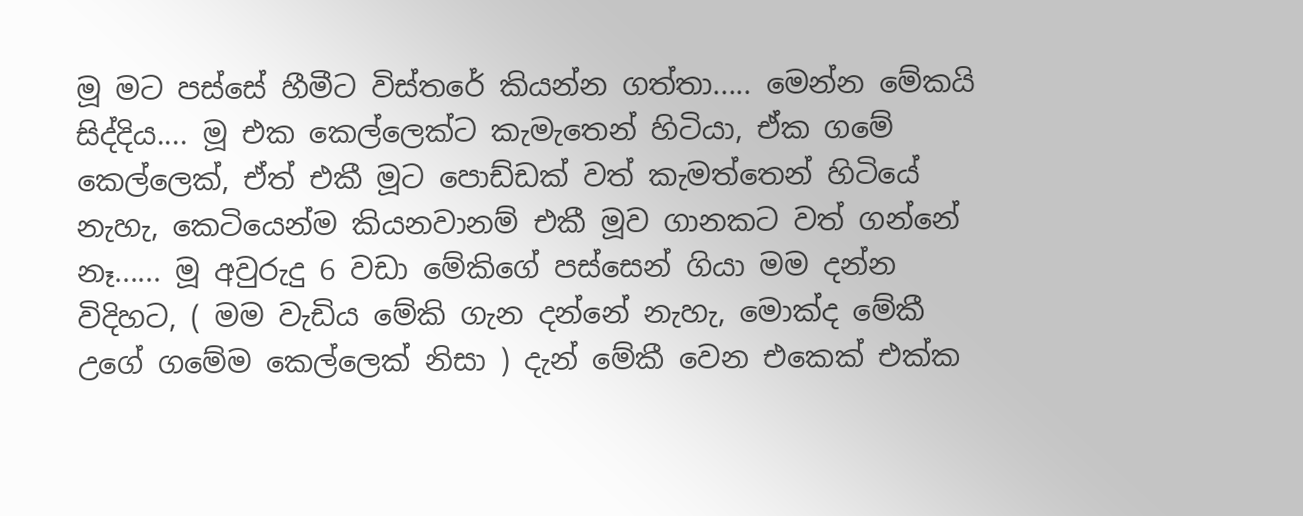මූ මට පස්සේ හීමීට විස්තරේ කියන්න ගත්තා..... මෙන්න මේකයි සිද්දිය.... මූ එක කෙල්ලෙක්ට කැමැතෙන් හිටියා, ඒක ගමේ කෙල්ලෙක්, ඒත් එකී මූට පොඩ්ඩක් වත් කැමත්තෙන් හිටියේ නැහැ, කෙටියෙන්ම කියනවානම් එකී මූව ගානකට වත් ගන්නේ නෑ...... මූ අවුරුදු 6 වඩා මේකිගේ පස්සෙන් ගියා මම දන්න විදිහට, ( මම වැඩිය මේකි ගැන දන්නේ නැහැ, මොක්ද මේකී උගේ ගමේම කෙල්ලෙක් නිසා ) දැන් මේකී වෙන එකෙක් එක්ක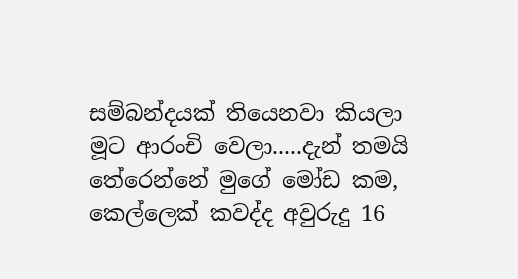සම්බන්දයක් තියෙනවා කියලා මූට ආරංචි වෙලා.....දැන් තමයි තේරෙන්නේ මුගේ මෝඩ කම, කෙල්ලෙක් කවද්ද අවුරුදු 16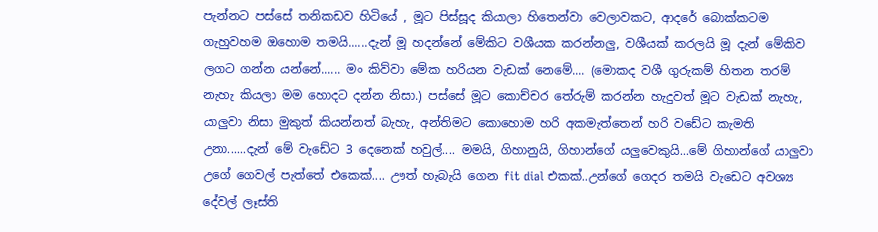පැන්නට පස්සේ තනිකඩව හිටියේ , මූට පිස්සූද කියාලා හිතෙන්වා වෙලාවකට, ආදරේ බොක්කටම ගැහුවහම ඔහොම තමයි......දැන් මූ හදන්නේ මේකිට වශීයක කරන්නලු, වශීයක් කරලයි මූ දැන් මේකිව ලගට ගන්න යන්නේ...... මං කිව්වා මේක හරියන වැඩක් නෙමේ.... (මොකද වශී ගුරුකම් හිතන තරම් නැහැ කියලා මම හොදට දන්න නිසා.) පස්සේ මූට කොච්චර තේරුම් කරන්න හැදුවත් මූට වැඩක් නැහැ, යාලුවා නිසා මුකුත් කියන්නත් බැහැ, අන්තිමට කොහොම හරි අකමැත්තෙන් හරි වඩේට කැමති උනා......දැන් මේ වැඩේට 3 දෙනෙක් හවුල්.... මමයි, ගිහානුයි, ගිහාන්ගේ යලුවෙකුයි...මේ ගිහාන්ගේ යාලුවා උගේ ගෙවල් පැත්තේ එකෙක්.... ඌත් හැබැයි ගෙන fit dial එකක්..උන්ගේ ගෙදර තමයි වැඩෙට අවශ්‍ය දේවල් ලෑස්ති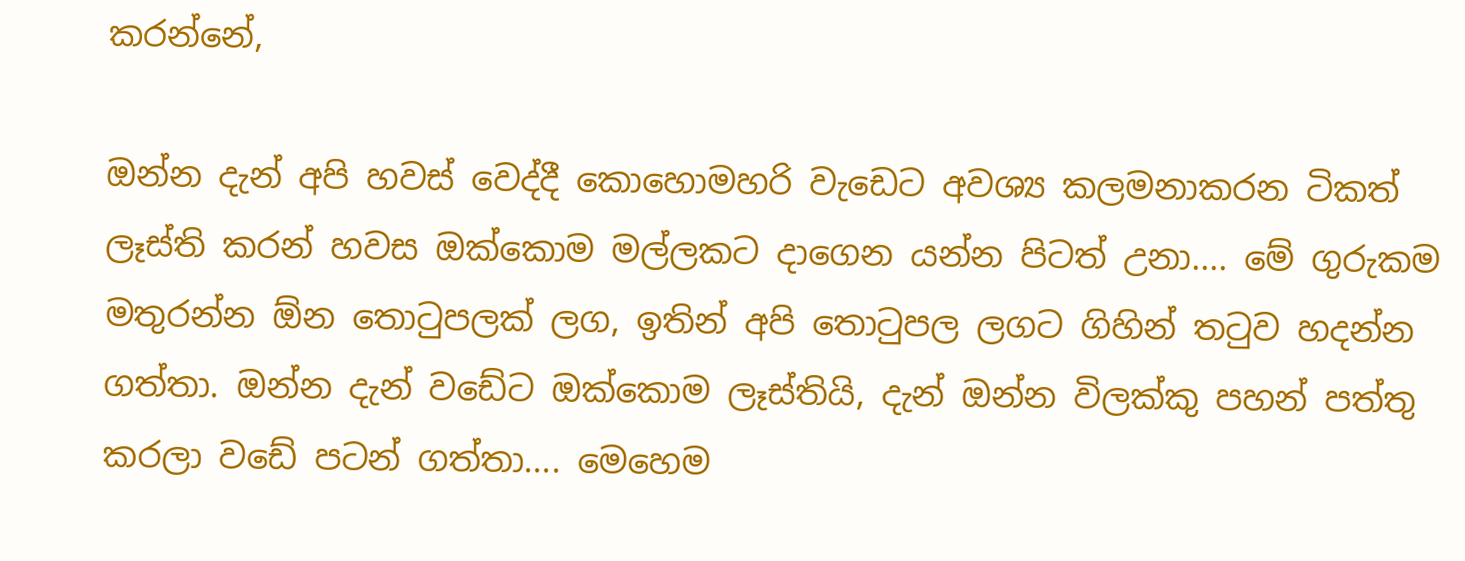කරන්නේ,

ඔන්න දැන් අපි හවස් වෙද්දී කොහොමහරි වැඩෙට අවශ්‍ය කලමනාකරන ටිකත් ලෑස්ති කරන් හවස ඔක්කොම මල්ලකට දාගෙන යන්න පිටත් උනා.... මේ ගුරුකම මතුරන්න ඕන තොටුපලක් ලග, ඉතින් අපි තොටුපල ලගට ගිහින් තටුව හදන්න ගත්තා. ඔන්න දැන් වඩේට ඔක්කොම ලෑස්තියි, දැන් ඔන්න විලක්කු පහන් පත්තු කරලා වඩේ පටන් ගත්තා.... මෙහෙම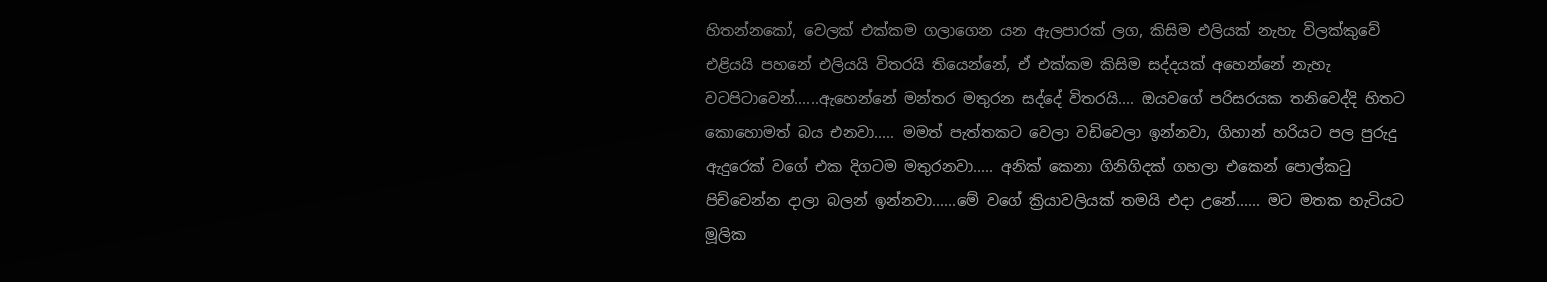හිතන්නකෝ, වෙලක් එක්කම ගලාගෙන යන ඇලපාරක් ලග, කිසිම එලියක් නැහැ විලක්කුවේ එළියයි පහනේ එලියයි විතරයි තියෙන්නේ, ඒ එක්කම කිසිම සද්දයක් අහෙන්නේ නැහැ වටපිටාවෙන්......ඇහෙන්නේ මන්තර මතුරන සද්දේ විතරයි.... ඔයවගේ පරිසරයක තනිවෙද්දි හිතට කොහොමත් බය එනවා..... මමත් පැත්තකට වෙලා වඩිවෙලා ඉන්නවා, ගිහාන් හරියට පල පුරුදු ඇදුරෙක් වගේ එක දිගටම මතුරනවා..... අනික් කෙනා ගිනිගිදක් ගහලා එකෙන් පොල්කටු පිච්චෙන්න දාලා බලන් ඉන්නවා......මේ වගේ ක්‍රියාවලියක් තමයි එදා උනේ...... මට මතක හැටියට මූලික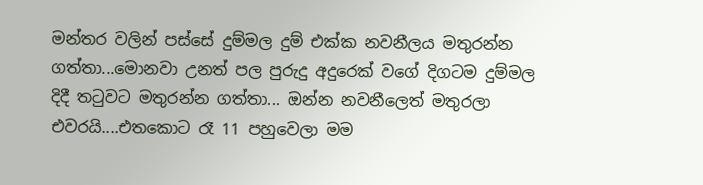මන්තර වලින් පස්සේ දුම්මල දුම් එක්ක නවනීලය මතුරන්න ගත්තා...මොනවා උනත් පල පුරුදු අදුරෙක් වගේ දිගටම දුම්මල දිදී තටුවට මතුරන්න ගත්තා... ඔන්න නවනීලෙත් මතුරලා එවරයි....එතකොට රෑ 11 පහුවෙලා මම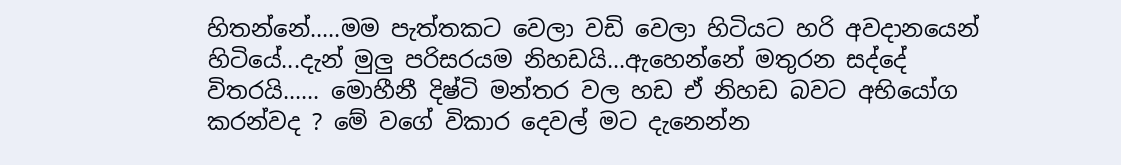හිතන්නේ.....මම පැත්තකට වෙලා වඩි වෙලා හිටියට හරි අවදානයෙන් හිටියේ...දැන් මුලු පරිසරයම නිහඩයි...ඇහෙන්නේ මතුරන සද්දේ විතරයි...... මොහීනී දිෂ්ටි මන්තර වල හඩ ඒ නිහඩ බවට අභියෝග කරන්වද ? මේ වගේ විකාර දෙවල් මට දැනෙන්න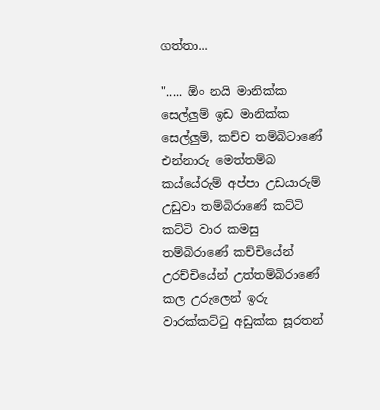ගත්තා...

"..... ඕං නයි මානික්ක සෙල්ලුම් ඉඩ මානික්ක සෙල්ලුම්, කච්ච තම්බිටාණේ එන්නාරු මෙත්තම්බ කය්යේරුම් අප්පා උඩයාරුම් උඩුවා තම්බිරාණේ කට්ටි කට්ටි වාර කමසු තම්බිරාණේ කච්චියේන් උරච්චියේන් උත්තම්බිරාණේ කල උරුලෙන් ඉරු වාරක්කට්ටු අඩුක්ක සූරතන්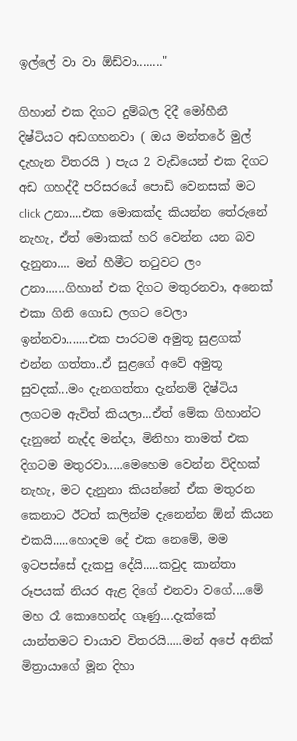ඉල්ලේ වා වා ඕඩ්වා........"

ගිහාන් එක දිගට දුම්බල දිදී මෝහීනී දිෂ්ටියට අඩගහනවා ( ඔය මන්තරේ මුල් දැහැන විතරයි ) පැය 2 වැඩියෙන් එක දිගට අඩ ගහද්දී පරිසරයේ පොඩි වෙනසක් මට click උනා....එක මොකක්ද කියන්න තේරුනේ නැහැ, ඒත් මොකක් හරි වෙන්න යන බව දැනුනා.... මන් හීමීට තටුවට ලං උනා......ගිහාන් එක දිගට මතුරනවා, අනෙක් එකා ගිනි ගොඩ ලගට වෙලා ඉන්නවා.......එක පාරටම අමුතූ සුළගක් එන්න ගත්තා..ඒ සුළගේ අවේ අමුතූ සුවදක්...මං දැනගත්තා දැන්නම් දිෂ්ටිය ලගටම ඇවිත් කියලා...ඒත් මේක ගිහාන්ට දැනුනේ නැද්ද මන්දා, මිනිහා තාමත් එක දිගටම මතුරවා.....මෙහෙම වෙන්න විදිහක් නැහැ, මට දැනුනා කියන්නේ ඒක මතුරන කෙනාට ඊටත් කලින්ම දැනෙන්න ඕන් කියන එකයි.....හොදම දේ එක නෙමේ, මම ඉටපස්සේ දැකපු දේයි.....කවුද කාන්තා රූපයක් නියර ඇළ දිගේ එනවා වගේ....මේ මහ රෑ කොහෙන්ද ගෑණු....දැක්කේ යාන්තමට චායාව විතරයි.....මන් අපේ අනික් මිත්‍රායාගේ මූන දිහා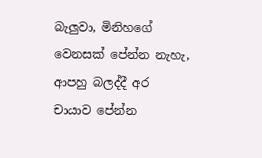බැලුවා, මිනිහගේ වෙනසක් පේන්න නැහැ, ආපහු බලද්දී අර චායාව පේන්න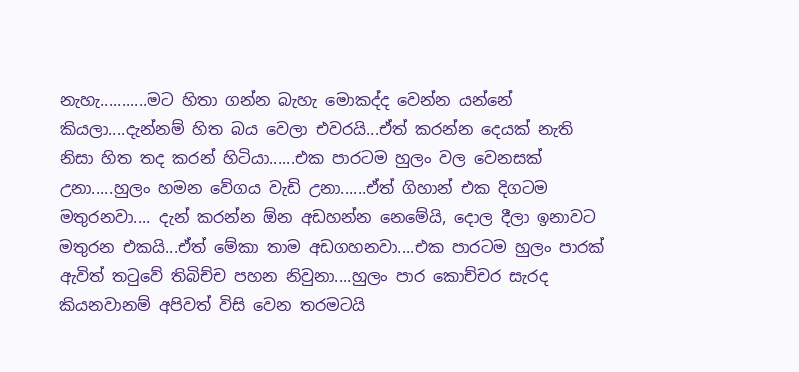නැහැ...........මට හිතා ගන්න බැහැ මොකද්ද වෙන්න යන්නේ කියලා....දැන්නම් හිත බය වෙලා එවරයි...ඒත් කරන්න දෙයක් නැති නිසා හිත තද කරන් හිටියා......එක පාරටම හුලං වල වෙනසක් උනා.....හුලං හමන වේගය වැඩි උනා......ඒත් ගිහාන් එක දිගටම මතුරනවා.... දැන් කරන්න ඕන අඩහන්න නෙමේයි, දොල දීලා ඉනාවට මතුරන එකයි...ඒත් මේකා තාම අඩගහනවා....එක පාරටම හුලං පාරක් ඇවිත් තටුවේ තිබිච්ච පහන නිවුනා....හුලං පාර කොච්චර සැරද කියනවානම් අපිවත් විසි වෙන තරමටයි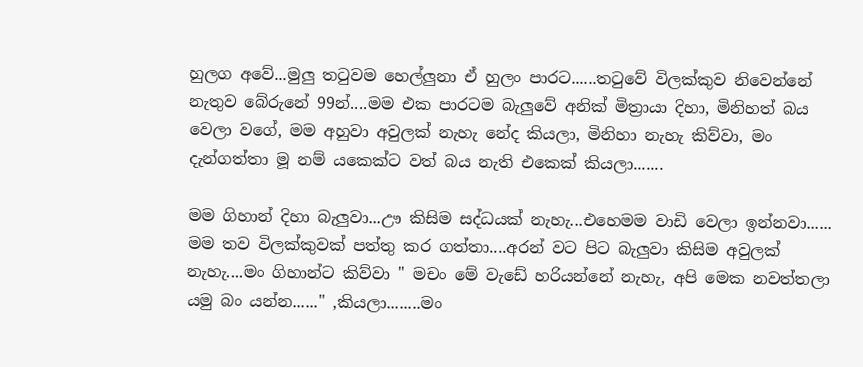හුලග අවේ...මුලු තටුවම හෙල්ලුනා ඒ හුලං පාරට......තටුවේ විලක්කුව නිවෙන්නේ නැතුව බේරුනේ 99න්....මම එක පාරටම බැලුවේ අනික් මිත්‍රායා දිහා, මිනිහත් බය වෙලා වගේ, මම අහුවා අවුලක් නැහැ නේද කියලා, මිනිහා නැහැ කිව්වා, මං දැන්ගත්තා මූ නම් යකෙක්ට වත් බය නැති එකෙක් කියලා.......

මම ගිහාන් දිහා බැලුවා...ඌ කිසිම සද්ධයක් නැහැ...එහෙමම වාඩි වෙලා ඉන්නවා...... මම තව විලක්කුවක් පත්තු කර ගත්තා....අරන් වට පිට බැලුවා කිසිම අවුලක් නැහැ....මං ගිහාන්ට කිව්වා " මචං මේ වැඩේ හරියන්නේ නැහැ, අපි මෙක නවත්තලා යමු බං යන්න......" ,කියලා........මං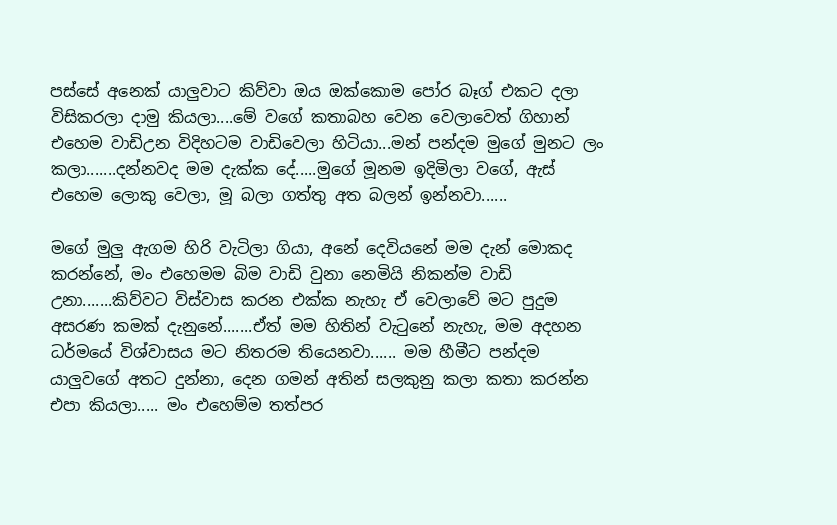පස්සේ අනෙක් යාලුවාට කිව්වා ඔය ඔක්කොම පෝර බෑග් එකට දලා විසිකරලා දාමු කියලා....මේ වගේ කතාබහ වෙන වෙලාවෙත් ගිහාන් එහෙම වාඩිඋන විදිහටම වාඩිවෙලා හිටියා...මන් පන්දම මුගේ මුනට ලං කලා.......දන්නවද මම දැක්ක දේ.....මුගේ මූනම ඉදිමිලා වගේ, ඇස් එහෙම ලොකු වෙලා, මූ බලා ගත්තු අත බලන් ඉන්නවා......

මගේ මුලු ඇගම හිරි වැටිලා ගියා, අනේ දෙවියනේ මම දැන් මොකද කරන්නේ, මං එහෙමම බිම වාඩි වුනා නෙමියි නිකන්ම වාඩි උනා.......කිව්වට විස්වාස කරන එක්ක නැහැ ඒ වෙලාවේ මට පුදුම අසරණ කමක් දැනුනේ.......ඒත් මම හිතින් වැටුනේ නැහැ, මම අදහන ධර්මයේ විශ්වාසය මට නිතරම තියෙනවා...... මම හීමීට පන්දම යාලුවගේ අතට දුන්නා, දෙන ගමන් අතින් සලකුනු කලා කතා කරන්න එපා කියලා..... මං එහෙම්ම තත්පර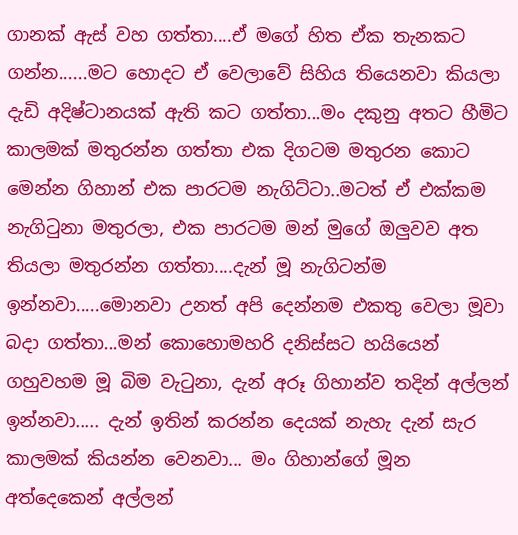ගානක් ඇස් වහ ගත්තා....ඒ මගේ හිත ඒක තැනකට ගන්න......මට හොදට ඒ වෙලාවේ සිහිය තියෙනවා කියලා දැඩි අදිෂ්ටානයක් ඇති කට ගත්තා...මං දකුනු අතට හීමිට කාලමක් මතුරන්න ගත්තා එක දිගටම මතුරන කොට මෙන්න ගිහාන් එක පාරටම නැගිට්ටා..මටත් ඒ එක්කම නැගිටුනා මතුරලා, එක පාරටම මන් මුගේ ඔලුවව අත තියලා මතුරන්න ගත්තා....දැන් මූ නැගිටන්ම ඉන්නවා.....මොනවා උනත් අපි දෙන්නම එකතු වෙලා මූවා බදා ගත්තා...මන් කොහොමහරි දනිස්සට හයියෙන් ගහුවහම මූ බිම වැටුනා, දැන් අරූ ගිහාන්ව තදින් අල්ලන් ඉන්නවා..... දැන් ඉතින් කරන්න දෙයක් නැහැ දැන් සැර කාලමක් කියන්න වෙනවා... මං ගිහාන්ගේ මූන අත්දෙකෙන් අල්ලන්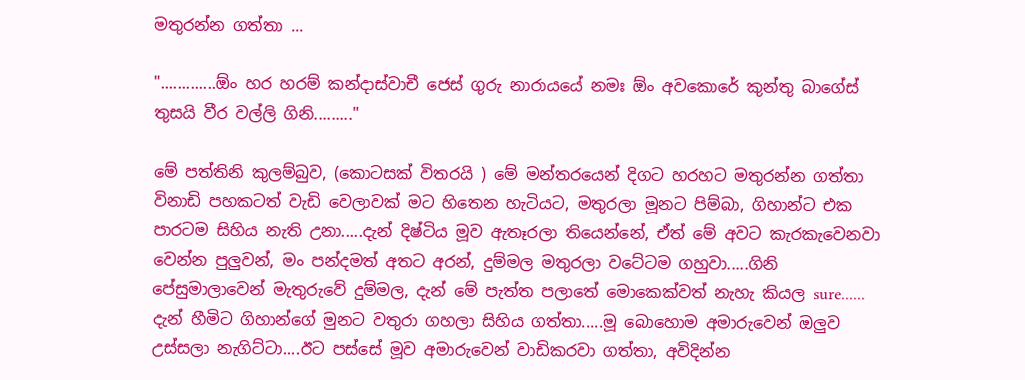මතුරන්න ගත්තා ...

".............ඕං හර හරම් කන්දාස්වාචී ජෙස් ගුරු නාරායයේ නමඃ ඕං අවකොරේ කුන්තු බාගේස් තුසයි වීර වල්ලි ගිනි........."

මේ පත්තිනි කුලම්බුව, (කොටසක් විතරයි ) මේ මන්තරයෙන් දිගට හරහට මතුරන්න ගත්තා විනාඩි පහකටත් වැඩි වෙලාවක් මට හිතෙන හැටියට, මතුරලා මූනට පිම්බා, ගිහාන්ට එක පාරටම සිහිය නැති උනා.....දැන් දිෂ්ටිය මූව ඇතෑරලා තියෙන්නේ, ඒත් මේ අවට කැරකැවෙනවා වෙන්න පුලුවන්, මං පන්දමත් අතට අරන්, දුම්මල මතුරලා වටේටම ගහුවා.....ගිනි පේසුමාලාවෙන් මැතුරුවේ දුම්මල, දැන් මේ පැත්ත පලාතේ මොකෙක්වත් නැහැ කියල sure...... දැන් හීමිට ගිහාන්ගේ මුනට වතුරා ගහලා සිහිය ගත්තා.....මූ බොහොම අමාරුවෙන් ඔලුව උස්සලා නැගිට්ටා....ඊට පස්සේ මූව අමාරුවෙන් වාඩිකරවා ගත්තා, අවිදින්න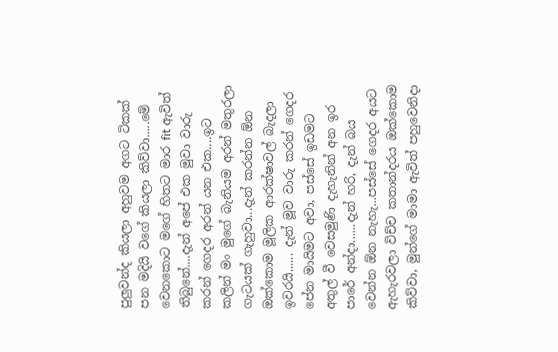පුලුවන්ද කියලා අහුවම අගට ටිකක් පන මදියි වගේ කියලා කිව්වා.....මේ වෙනකොට මගේ හිතට මාර fit ඇවිත් තිබුනේ....දැන් අපේ එක මුවා වාරු කරන් ගෙදර අරන් යන එක....ඉට කලින් මං මුගේ බැනියම අරන් මතුරලා ගැටයක් ගැහුවා...දැන් කරන්න ඕන ඔක්කොම මූලික ආරක්ෂාවල් බැදලා ඉවරයි...... දැන් මූව වාරු කරන් ගෙදර පේන මායිමට අවා, පස්සේ ඉඩමට අතුල් වී වෙසමුණි දැහැනින් අන ඉර පාරේ අන්දා......දැන් හරි, දැන් බය වෙන්න ඕන නැහැ...පස්සේ ගෙදර අයට ඇහැරවලා විච්ච කතාන්දරය ඔක්කොම කිව්වා, මුන්ගේ මාමා ඇවිත් පහුවෙනිදා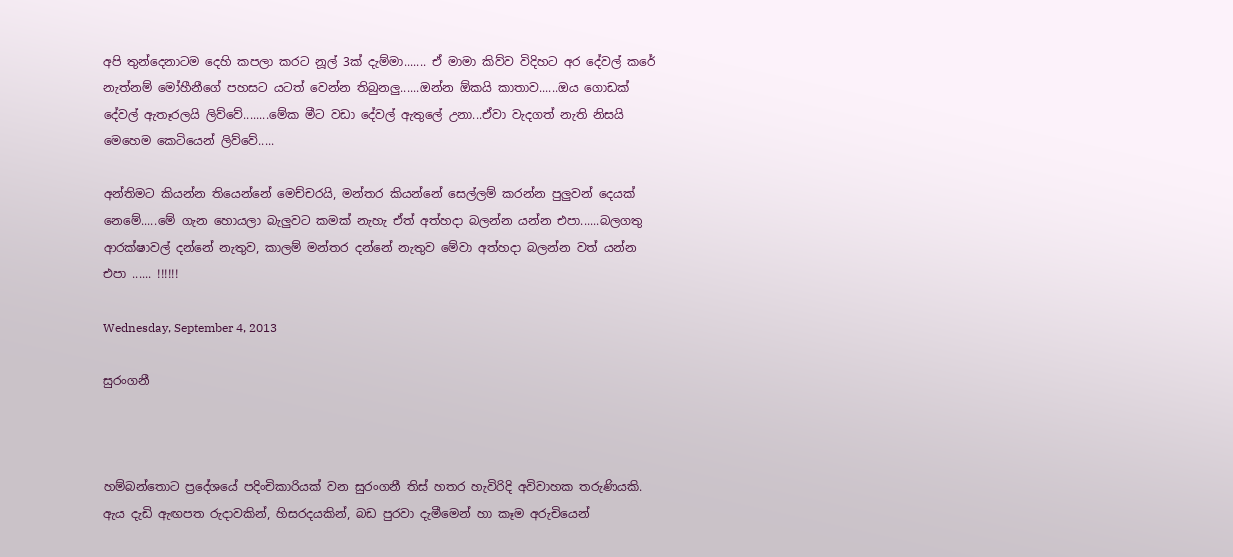අපි තුන්දෙනාටම දෙහි කපලා කරට නූල් 3ක් දැම්මා....... ඒ මාමා කිව්ව විදිහට අර දේවල් කරේ නැත්නම් මෝහීනීගේ පහසට යටත් වෙන්න තිබුනලු......ඔන්න ඕකයි කාතාව......ඔය ගොඩක් දේවල් ඇතෑරලයි ලිව්වේ........මේක මීට වඩා දේවල් ඇතුලේ උනා...ඒවා වැදගත් නැති නිසයි මෙහෙම කෙටියෙන් ලිව්වේ.....

අන්තිමට කියන්න තියෙන්නේ මෙච්චරයි, මන්තර කියන්නේ සෙල්ලම් කරන්න පුලුවන් දෙයක් නෙමේ.....මේ ගැන හොයලා බැලුවට කමක් නැහැ ඒත් අත්හදා බලන්න යන්න එපා......බලගතු ආරක්ෂාවල් දන්නේ නැතුව, කාලම් මන්තර දන්නේ නැතුව මේවා අත්හදා බලන්න වත් යන්න එපා ...... !!!!!!

Wednesday, September 4, 2013

සුරංගනී



හම්බන්තොට ප්‍රදේශයේ පදිංචිකාරියක් වන සුරංගනී තිස් හතර හැවිරිදි අවිවාහක තරුණියකි. ඇය දැඩි ඇඟපත රුදාවකින්, හිසරදයකින්, බඩ පුරවා දැමීමෙන් හා කෑම අරුචියෙන්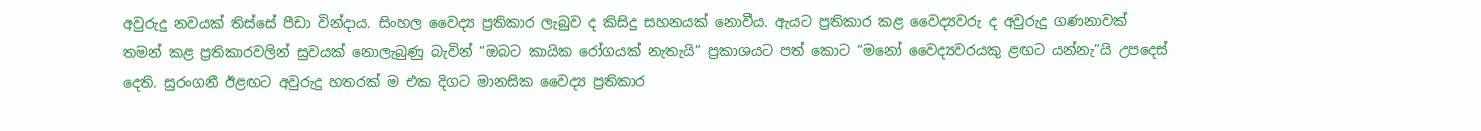අවුරුදු නවයක් තිස්සේ පීඩා වින්දාය. සිංහල වෛද්‍ය ප්‍රතිකාර ලැබුව ද කිසිදු සහනයක් නොවීය. ඇයට ප්‍රතිකාර කළ වෛද්‍යවරු ද අවුරුදු ගණනාවක් තමන් කළ ප්‍රතිකාරවලින් සුවයක් නොලැබුණු බැවින් “ඔබට කායික රෝගයක් නැතැයි” ප්‍රකාශයට පත් කොට “මනෝ වෛද්‍යවරයකු ළඟට යන්නැ”යි උපදෙස් දෙති. සුරංගනී ඊළඟට අවුරුදු හතරක් ම එක දිගට මානසික වෛද්‍ය ප්‍රතිකාර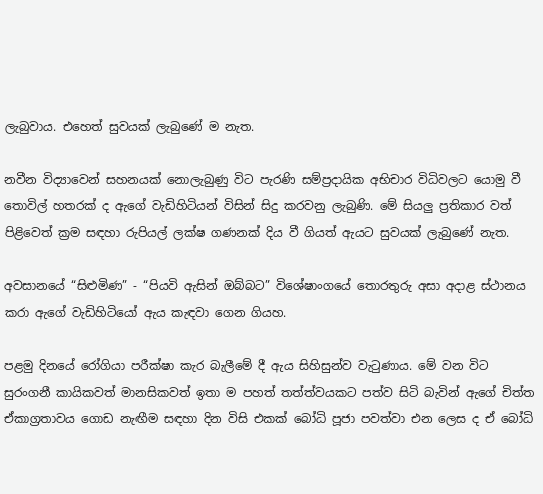ලැබුවාය. එහෙත් සුවයක් ලැබුණේ ම නැත.

නවීන විද්‍යාවෙන් සහනයක් නොලැබුණු විට පැරණි සම්ප්‍රදායික අභිචාර විධිවලට යොමු වී තොවිල් හතරක් ද ඇගේ වැඩිහිටියන් විසින් සිදු කරවනු ලැබුණි. මේ සියලු ප්‍රතිකාර වත් පිළිවෙත් ක්‍රම සඳහා රුපියල් ලක්ෂ ගණනක් දිය වී ගියත් ඇයට සුවයක් ලැබුණේ නැත.

අවසානයේ “සිළුමිණ” - “පියවි ඇසින් ඔබ්බට” විශේෂාංගයේ තොරතුරු අසා අදාළ ස්ථානය කරා ඇගේ වැඩිහිටියෝ ඇය කැඳවා ගෙන ගියහ.

පළමු දිනයේ රෝගියා පරීක්ෂා කැර බැලීමේ දී ඇය සිහිසුන්ව වැටුණාය. මේ වන විට සුරංගනී කායිකවත් මානසිකවත් ඉතා ම පහත් තත්ත්වයකට පත්ව සිටි බැවින් ඇගේ චිත්ත ඒකාග්‍රතාවය ගොඩ නැඟීම සඳහා දින විසි එකක් බෝධි පූජා පවත්වා එන ලෙස ද ඒ බෝධි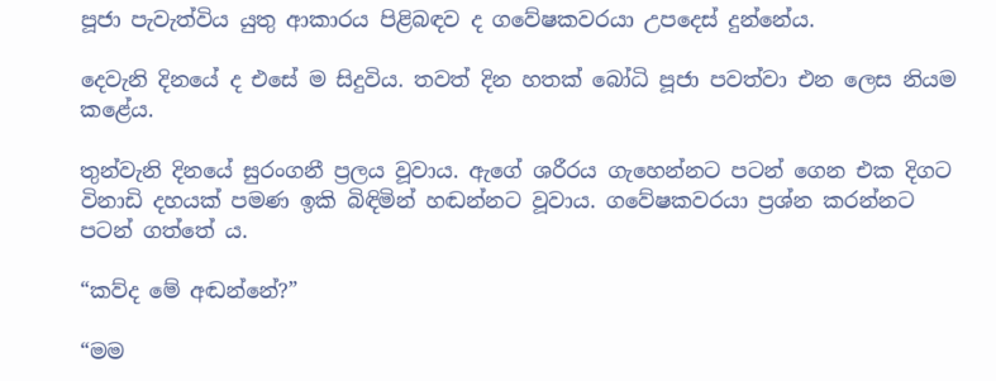පූජා පැවැත්විය යුතු ආකාරය පිළිබඳව ද ගවේෂකවරයා උපදෙස් දුන්නේය.

දෙවැනි දිනයේ ද එසේ ම සිදුවිය. තවත් දින හතක් බෝධි පූජා පවත්වා එන ලෙස නියම කළේය.

තුන්වැනි දිනයේ සුරංගනී ප්‍රලය වූවාය. ඇගේ ශරීරය ගැහෙන්නට පටන් ගෙන එක දිගට විනාඩි දහයක් පමණ ඉකි බිඳිමින් හඬන්නට වූවාය. ගවේෂකවරයා ප්‍රශ්න කරන්නට පටන් ගත්තේ ය.

“කව්ද මේ අඬන්නේ?”

“මම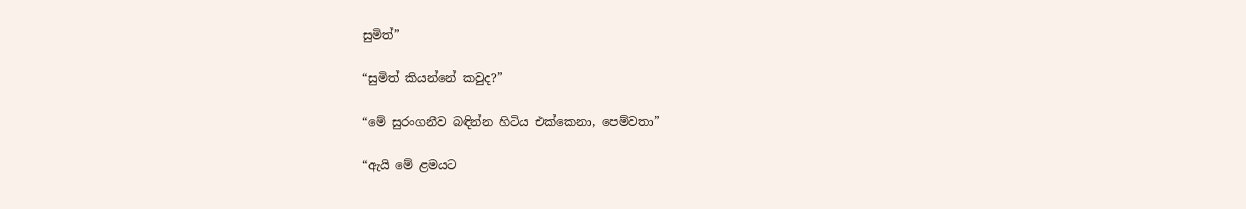සුමිත්”

“සුමිත් කියන්නේ කවුද?”

“මේ සුරංගනීව බඳින්න හිටිය එක්කෙනා, පෙම්වතා”

“ඇයි මේ ළමයට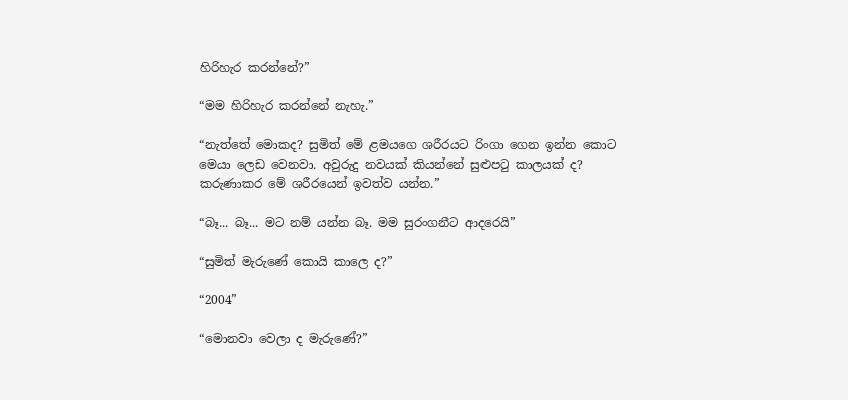හිරිහැර කරන්නේ?”

“මම හිරිහැර කරන්නේ නැහැ.”

“නැත්තේ මොකද? සුමිත් මේ ළමයගෙ ශරීරයට රිංගා ගෙන ඉන්න කොට මෙයා ලෙඩ වෙනවා. අවුරුදු නවයක් කියන්නේ සුළුපටු කාලයක් ද? කරුණාකර මේ ශරීරයෙන් ඉවත්ව යන්න.”

“බෑ... බෑ... මට නම් යන්න බෑ. මම සුරංගනීට ආදරෙයි”

“සුමිත් මැරුණේ කොයි කාලෙ ද?”

“2004”

“මොනවා වෙලා ද මැරුණේ?”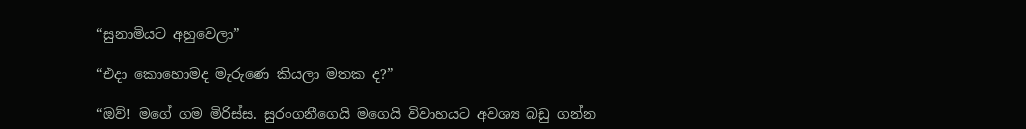“සුනාමියට අහුවෙලා”

“එදා කොහොමද මැරුණෙ කියලා මතක ද?”

“ඔව්! මගේ ගම මිරිස්ස. සුරංගනීගෙයි මගෙයි විවාහයට අවශ්‍ය බඩු ගන්න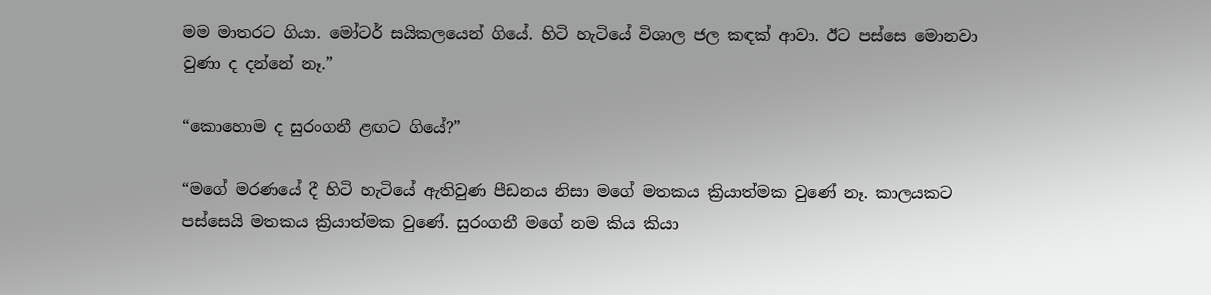මම මාතරට ගියා. මෝටර් සයිකලයෙන් ගියේ. හිටි හැටියේ විශාල ජල කඳක් ආවා. ඊට පස්සෙ මොනවා වුණා ද දන්නේ නෑ.”

“කොහොම ද සුරංගනී ළඟට ගියේ?”

“මගේ මරණයේ දී හිටි හැටියේ ඇතිවුණ පීඩනය නිසා මගේ මතකය ක්‍රියාත්මක වුණේ නෑ. කාලයකට පස්සෙයි මතකය ක්‍රියාත්මක වුණේ. සුරංගනී මගේ නම කිය කියා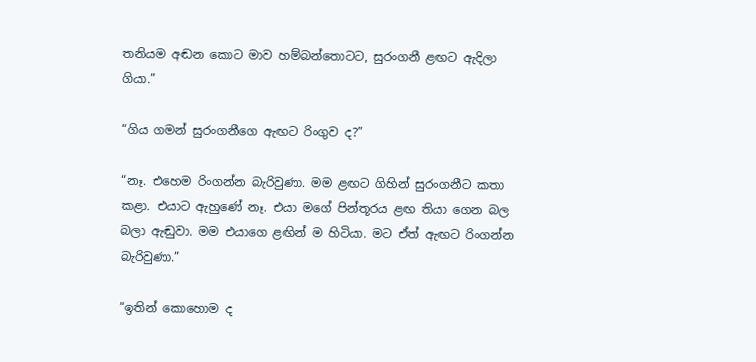තනියම අඬන කොට මාව හම්බන්තොටට, සුරංගනී ළඟට ඇදිලා ගියා.”

“ගිය ගමන් සුරංගනීගෙ ඇඟට රිංගුව ද?”

“නෑ. එහෙම රිංගන්න බැරිවුණා. මම ළඟට ගිහින් සුරංගනීට කතා කළා. එයාට ඇහුණේ නෑ. එයා මගේ පින්තූරය ළඟ තියා ගෙන බල බලා ඇඬුවා. මම එයාගෙ ළඟින් ම හිටියා. මට ඒත් ඇඟට රිංගන්න බැරිවුණා.”

“ඉතින් කොහොම ද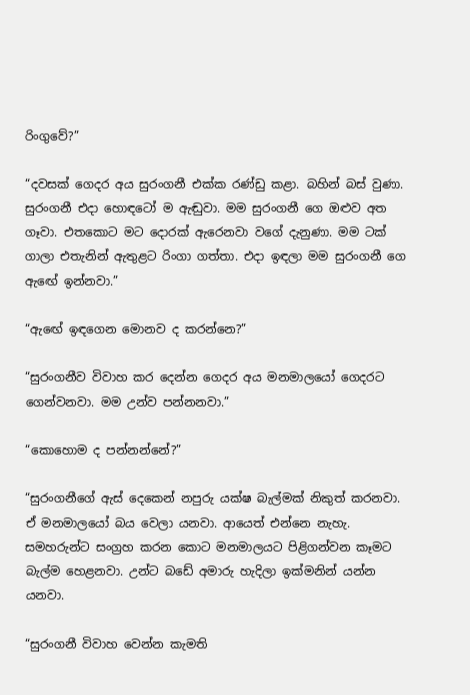රිංගුවේ?”

“දවසක් ගෙදර අය සුරංගනී එක්ක රණ්ඩු කළා. බහින් බස් වුණා. සුරංගනී එදා හොඳටෝ ම ඇඬුවා. මම සුරංගනී ගෙ ඔළුව අත ගෑවා. එතකොට මට දොරක් ඇරෙනවා වගේ දැනුණා. මම ටක් ගාලා එතැනින් ඇතුළට රිංගා ගත්තා. එදා ඉඳලා මම සුරංගනී ගෙ ඇඟේ ඉන්නවා.”

“ඇඟේ ඉඳගෙන මොනව ද කරන්නෙ?”

“සුරංගනීව විවාහ කර දෙන්න ගෙදර අය මනමාලයෝ ගෙදරට ගෙන්වනවා. මම උන්ව පන්නනවා.”

“කොහොම ද පන්නන්නේ?”

“සුරංගනීගේ ඇස් දෙකෙන් නපුරු යක්ෂ බැල්මක් නිකුත් කරනවා. ඒ මනමාලයෝ බය වෙලා යනවා. ආයෙත් එන්නෙ නැහැ. සමහරුන්ට සංග්‍රහ කරන කොට මනමාලයට පිළිගන්වන කෑමට බැල්ම හෙළනවා. උන්ට බඩේ අමාරු හැදිලා ඉක්මනින් යන්න යනවා.

“සුරංගනී විවාහ වෙන්න කැමති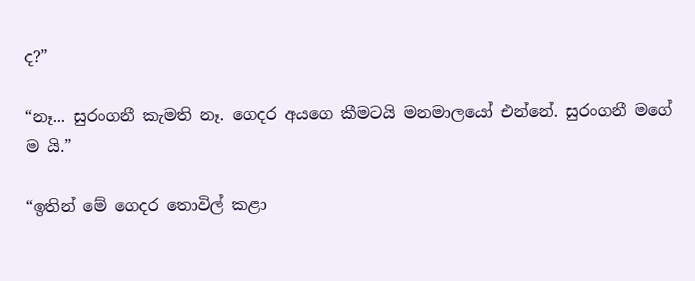ද?”

“නෑ... සුරංගනී කැමති නෑ. ගෙදර අයගෙ කීමටයි මනමාලයෝ එන්නේ. සුරංගනී මගේ ම යි.”

“ඉතින් මේ ගෙදර තොවිල් කළා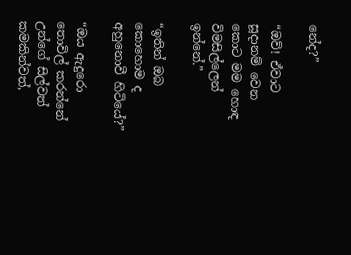නේද?”

“ඔව්! ඒවාට සූදානම් වෙන කොට මම හොඳ විමසිල්ලෙන් ඉන්නේ.”

“ඉතින් ඔබ කොහොම ද අහුනොවී හිටියේ?”

“ඔය ඇදුරො තොවිල් කරන්නේ උන්ගේ සිල්වත් කමකින්වත්,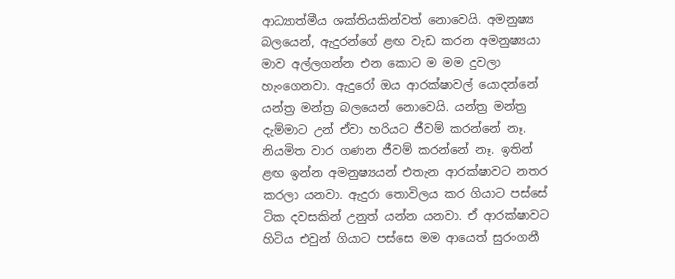ආධ්‍යාත්මීය ශක්තියකින්වත් නොවෙයි. අමනුෂ්‍ය බලයෙන්, ඇදුරන්ගේ ළඟ වැඩ කරන අමනුෂ්‍යයා මාව අල්ලගන්න එන කොට ම මම දුවලා හැංගෙනවා. ඇදුරෝ ඔය ආරක්ෂාවල් යොදන්නේ යන්ත්‍ර මන්ත්‍ර බලයෙන් නොවෙයි. යන්ත්‍ර මන්ත්‍ර දැම්මාට උන් ඒවා හරියට ජීවම් කරන්නේ නෑ. නියමිත වාර ගණන ජීවම් කරන්නේ නෑ. ඉතින් ළඟ ඉන්න අමනුෂ්‍යයන් එතැන ආරක්ෂාවට නතර කරලා යනවා. ඇදුරා තොවිලය කර ගියාට පස්සේ ටික දවසකින් උනුත් යන්න යනවා. ඒ ආරක්ෂාවට හිටිය එවුන් ගියාට පස්සෙ මම ආයෙත් සුරංගනී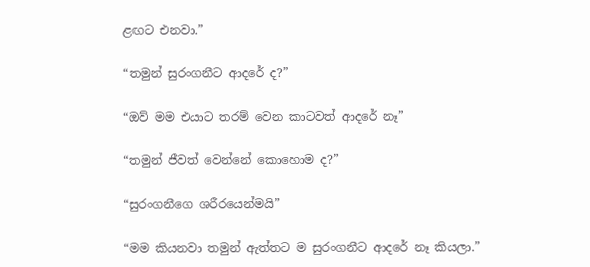ළඟට එනවා.”

“තමුන් සුරංගනීට ආදරේ ද?”

“ඔව් මම එයාට තරම් වෙන කාටවත් ආදරේ නෑ”

“තමුන් ජීවත් වෙන්නේ කොහොම ද?”

“සුරංගනීගෙ ශරීරයෙන්මයි”

“මම කියනවා තමුන් ඇත්තට ම සුරංගනීට ආදරේ නෑ කියලා.”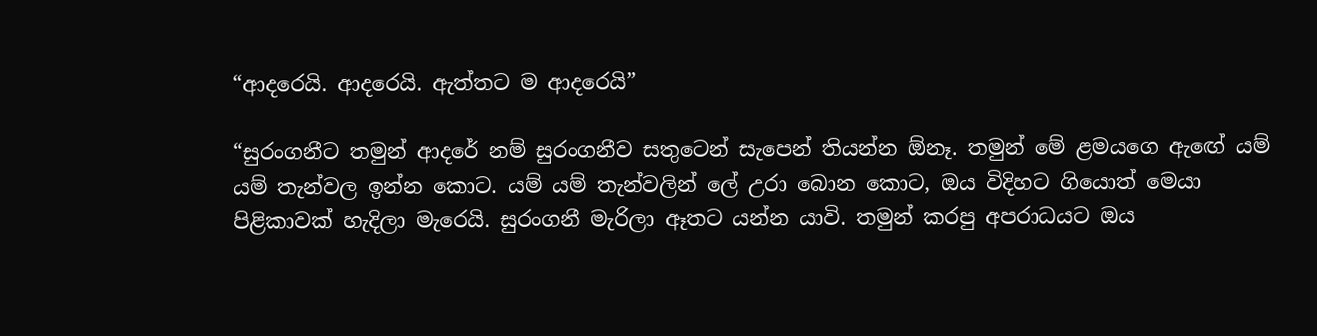“ආදරෙයි. ආදරෙයි. ඇත්තට ම ආදරෙයි”

“සුරංගනීට තමුන් ආදරේ නම් සුරංගනීව සතුටෙන් සැපෙන් තියන්න ඕනෑ. තමුන් මේ ළමයගෙ ඇඟේ යම් යම් තැන්වල ඉන්න කොට. යම් යම් තැන්වලින් ලේ උරා බොන කොට, ඔය විදිහට ගියොත් මෙයා පිළිකාවක් හැදිලා මැරෙයි. සුරංගනී මැරිලා ඈතට යන්න යාවි. තමුන් කරපු අපරාධයට ඔය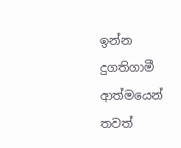ඉන්න දුගතිගාමී ආත්මයෙන් තවත්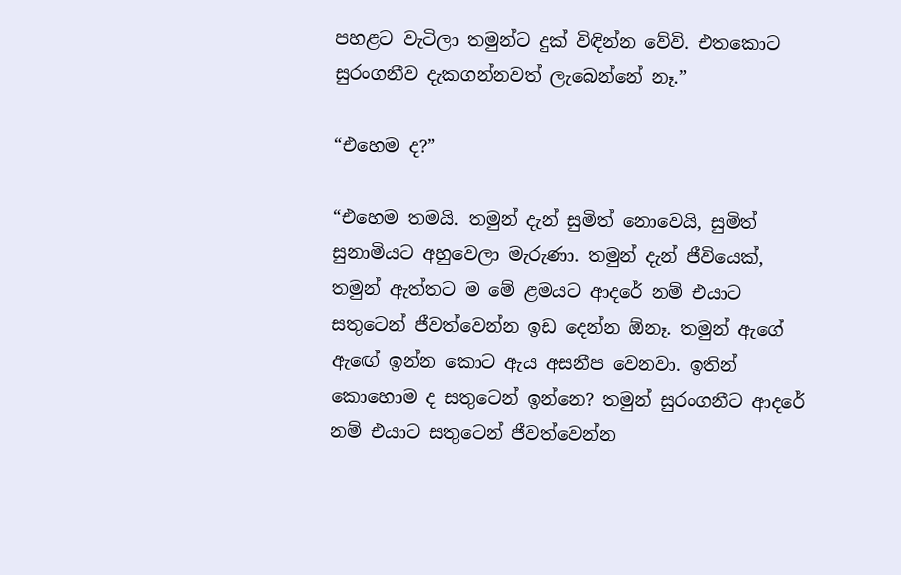පහළට වැටිලා තමුන්ට දුක් විඳින්න වේවි. එතකොට සුරංගනීව දැකගන්නවත් ලැබෙන්නේ නෑ.”

“එහෙම ද?”

“එහෙම තමයි. තමුන් දැන් සුමිත් නොවෙයි, සුමිත් සුනාමියට අහුවෙලා මැරුණා. තමුන් දැන් ජීවියෙක්, තමුන් ඇත්තට ම මේ ළමයට ආදරේ නම් එයාට සතුටෙන් ජීවත්වෙන්න ඉඩ දෙන්න ඕනෑ. තමුන් ඇගේ ඇඟේ ඉන්න කොට ඇය අසනීප වෙනවා. ඉතින් කොහොම ද සතුටෙන් ඉන්නෙ? තමුන් සුරංගනීට ආදරේ නම් එයාට සතුටෙන් ජීවත්වෙන්න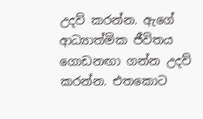උදව් කරන්න. ඇගේ ආධ්‍යාත්මික ජීවිතය ගොඩනඟා ගන්න උදව් කරන්න. එතකොට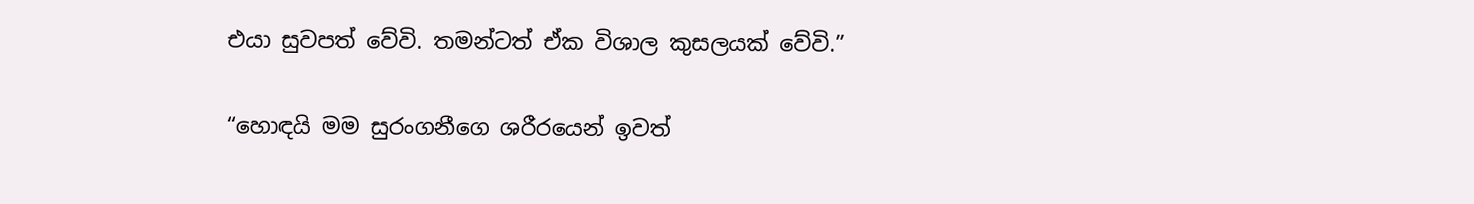එයා සුවපත් වේවි. තමන්ටත් ඒක විශාල කුසලයක් වේවි.”

“හොඳයි මම සුරංගනීගෙ ශරීරයෙන් ඉවත්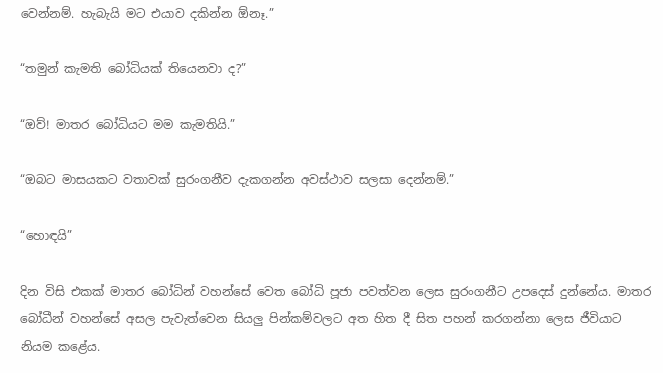වෙන්නම්. හැබැයි මට එයාව දකින්න ඕනෑ.”

“තමුන් කැමති බෝධියක් තියෙනවා ද?”

“ඔව්! මාතර බෝධියට මම කැමතියි.”

“ඔබට මාසයකට වතාවක් සුරංගනීව දැකගන්න අවස්ථාව සලසා දෙන්නම්.”

“හොඳයි”

දින විසි එකක් මාතර බෝධින් වහන්සේ වෙත බෝධි පූජා පවත්වන ලෙස සුරංගනීට උපදෙස් දුන්නේය. මාතර බෝධීන් වහන්සේ අසල පැවැත්වෙන සියලු පින්කම්වලට අත හිත දී සිත පහන් කරගන්නා ලෙස ජීවියාට නියම කළේය.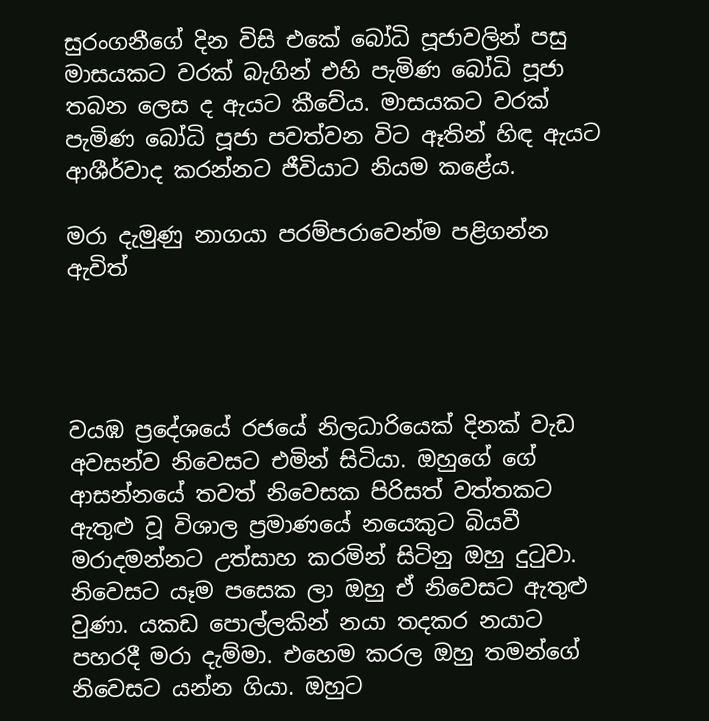සුරංගනීගේ දින විසි එකේ බෝධි පූජාවලින් පසු මාසයකට වරක් බැගින් එහි පැමිණ බෝධි පූජා තබන ලෙස ද ඇයට කීවේය. මාසයකට වරක් පැමිණ බෝධි පූජා පවත්වන විට ඈතින් හිඳ ඇයට ආශීර්වාද කරන්නට ජීවියාට නියම කළේය.

මරා දැමුණු නාගයා පරම්පරාවෙන්ම පළිගන්න ඇවිත්




වයඹ ප්‍රදේශයේ රජයේ නිලධාරියෙක් දිනක් වැඩ අවසන්ව නිවෙසට එමින් සිටියා. ඔහුගේ ගේ ආසන්නයේ තවත් නිවෙසක පිරිසත් වත්තකට ඇතුළු වූ විශාල ප්‍රමාණයේ නයෙකුට බියවී මරාදමන්නට උත්සාහ කරමින් සිටිනු ඔහු දුටුවා. නිවෙසට යෑම පසෙක ලා ඔහු ඒ නිවෙසට ඇතුළු වුණා. යකඩ පොල්ලකින් නයා තදකර නයාට පහරදී මරා දැම්මා. එහෙම කරල ඔහු තමන්ගේ නිවෙසට යන්න ගියා. ඔහුට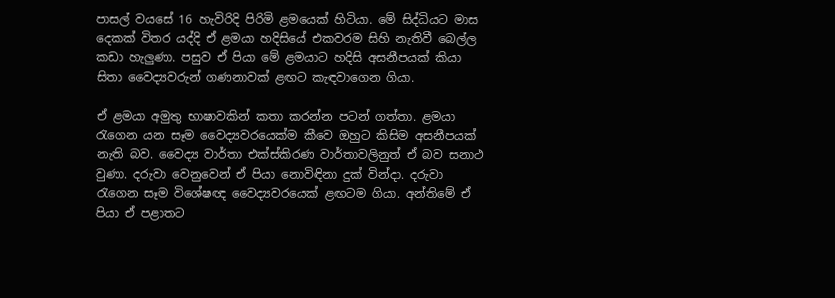පාසල් වයසේ 16 හැවිරිදි පිරිමි ළමයෙක් හිටියා. මේ සිද්ධියට මාස දෙකක් විතර යද්දි ඒ ළමයා හදිසියේ එකවරම සිහි නැතිවී බෙල්ල කඩා හැලුණා. පසුව ඒ පියා මේ ළමයාට හදිසි අසනීපයක් කියා සිතා වෛද්‍යවරුන් ගණනාවක් ළඟට කැඳවාගෙන ගියා.

ඒ ළමයා අමුතු භාෂාවකින් කතා කරන්න පටන් ගත්තා. ළමයා රැගෙන යන සෑම වෛද්‍යවරයෙක්ම කීවෙ ඔහුට කිසිම අසනීපයක් නැති බව. වෛද්‍ය වාර්තා එක්ස්කිරණ වාර්තාවලිනුත් ඒ බව සනාථ වුණා. දරුවා වෙනුවෙන් ඒ පියා නොවිඳිනා දුක් වින්දා. දරුවා රැගෙන සෑම විශේෂඥ වෛද්‍යවරයෙක් ළඟටම ගියා. අන්තිමේ ඒ පියා ඒ පළාතට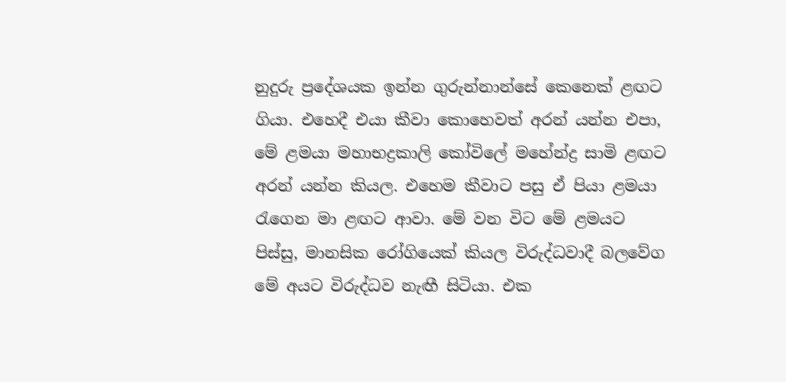නුදුරු ප්‍රදේශයක ඉන්න ගුරුන්නාන්සේ කෙනෙක් ළඟට ගියා. එහෙදී එයා කීවා කොහෙවත් අරන් යන්න එපා, මේ ළමයා මහාභද්‍රකාලි කෝවිලේ මහේන්ද්‍ර සාමි ළඟට අරන් යන්න කියල. එහෙම කීවාට පසු ඒ පියා ළමයා රැගෙන මා ළඟට ආවා. මේ වන විට මේ ළමයට පිස්සු, මානසික රෝගියෙක් කියල විරුද්ධවාදී බලවේග මේ අයට විරුද්ධව නැඟී සිටියා. එක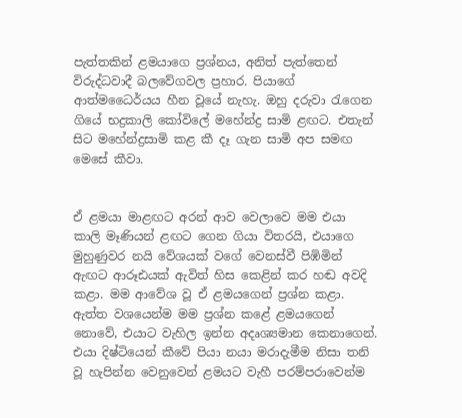පැත්තකින් ළමයාගෙ ප්‍රශ්නය, අනිත් පැත්තෙන් විරුද්ධවාදී බලවේගවල ප්‍රහාර. පියාගේ ආත්මධෛර්යය හීන වූයේ නැහැ. ඔහු දරුවා රැගෙන ගියේ භද්‍රකාලි කෝවිලේ මහේන්ද්‍ර සාමි ළඟට. එතැන් සිට මහේන්ද්‍රසාමි කළ කී දෑ ගැන සාමි අප සමඟ මෙසේ කීවා.


ඒ ළමයා මාළඟට අරන් ආව වෙලාවෙ මම එයා කාලි මෑණියන් ළඟට ගෙන ගියා විතරයි, එයාගෙ මුහුණුවර නයි වේශයක් වගේ වෙනස්වී පිඹිමින් ඇඟට ආරූඪයක් ඇවිත් හිස කෙළින් කර හඬ අවදි කළා. මම ආවේශ වූ ඒ ළමයගෙන් ප්‍රශ්න කළා. ඇත්ත වශයෙන්ම මම ප්‍රශ්න කළේ ළමයගෙන් නොවේ, එයාට වැහිල ඉන්න අදෘශ්‍යමාන කෙනාගෙන්. එයා දිෂ්ටියෙන් කීවේ පියා නයා මරාදැමීම නිසා තනි වූ හැපින්න වෙනුවෙන් ළමයට වැහී පරම්පරාවෙන්ම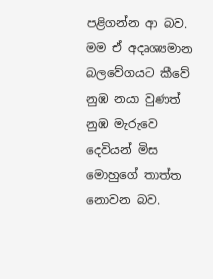පළිගන්න ආ බව. මම ඒ අදෘශ්‍යමාන බලවේගයට කීවේ නුඹ නයා වුණත් නුඹ මැරුවෙ දෙවියන් මිස මොහුගේ තාත්ත නොවන බව.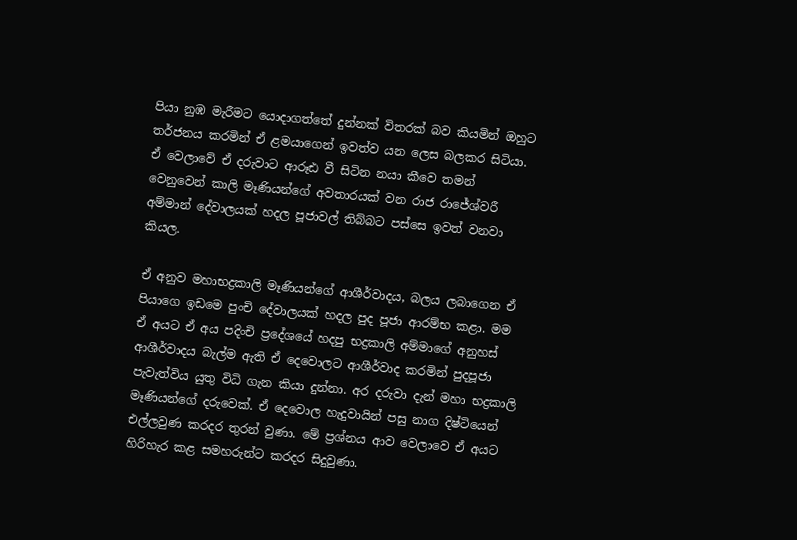පියා නුඹ මැරීමට යොදාගත්තේ දුන්නක් විතරක් බව කියමින් ඔහුට තර්ජනය කරමින් ඒ ළමයාගෙන් ඉවත්ව යන ලෙස බලකර සිටියා. ඒ වෙලාවේ ඒ දරුවාට ආරූඪ වී සිටින නයා කීවෙ තමන් වෙනුවෙන් කාලි මෑණියන්ගේ අවතාරයක් වන රාජ රාජේශ්වරී අම්මාන් දේවාලයක් හදල පූජාවල් තිබ්බට පස්සෙ ඉවත් වනවා කියල.

ඒ අනුව මහාභද්‍රකාලි මෑණියන්ගේ ආශීර්වාදය, බලය ලබාගෙන ඒ පියාගෙ ඉඩමෙ පුංචි දේවාලයක් හදල පුද පූජා ආරම්භ කළා. මම ඒ අයට ඒ අය පදිංචි ප්‍රදේශයේ හදපු භද්‍රකාලි අම්මාගේ අනුහස් ආශීර්වාදය බැල්ම ඇති ඒ දෙවොලට ආශීර්වාද කරමින් පුදපූජා පැවැත්විය යුතු විධි ගැන කියා දුන්නා. අර දරුවා දැන් මහා භද්‍රකාලි මෑණියන්ගේ දරුවෙක්. ඒ දෙවොල හැදුවායින් පසු නාග දිෂ්ටියෙන් එල්ලවුණ කරදර තුරන් වුණා. මේ ප්‍රශ්නය ආව වෙලාවෙ ඒ අයට හිරිහැර කළ සමහරුන්ට කරදර සිදුවුණා.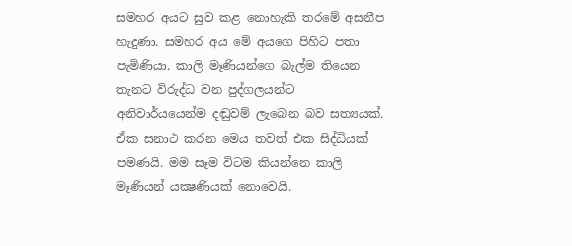සමහර අයට සුව කළ නොහැකි තරමේ අසනීප හැදුණා. සමහර අය මේ අයගෙ පිහිට පතා පැමිණියා. කාලි මෑණියන්ගෙ බැල්ම තියෙන තැනට විරුද්ධ වන පුද්ගලයන්ට අනිවාර්යයෙන්ම දඬුවම් ලැබෙන බව සත්‍යයක්. ඒක සනාථ කරන මෙය තවත් එක සිද්ධියක් පමණයි. මම සෑම විටම කියන්නෙ කාලි මෑණියන් යක්‍ෂණියක් නොවෙයි.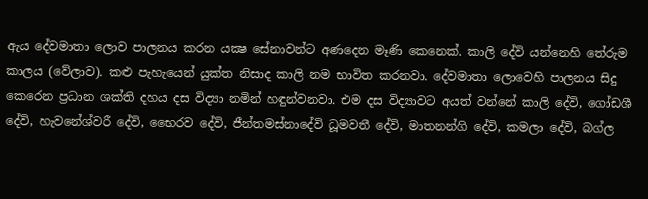ඇය දේවමාතා ලොව පාලනය කරන යක්‍ෂ සේනාවන්ට අණදෙන මෑණි කෙනෙක්. කාලි දේවි යන්නෙහි තේරුම කාලය (වේලාව). කළු පැහැයෙන් යුක්ත නිසාද කාලි නම භාවිත කරනවා. දේවමාතා ලොවෙහි පාලනය සිදු කෙරෙන ප්‍රධාන ශක්ති දහය දස විද්‍යා නමින් හඳුන්වනවා. එම දස විද්‍යාවට අයත් වන්නේ කාලි දේවි, ගෝඩශී දේවි, හැවනේශ්වරී දේවි, භෛරව දේවි, ජීන්තමස්නාදේවි ධූමවතී දේවි, මාතනන්ගි දේවි, කමලා දේවි, බග්ල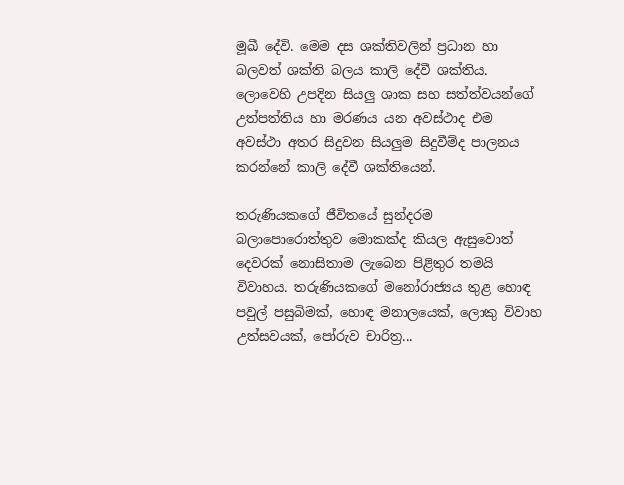මූඛී දේවි. මෙම දස ශක්තිවලින් ප්‍රධාන හා බලවත් ශක්ති බලය කාලි දේවී ශක්තිය. ලොවෙහි උපදින සියලු ශාක සහ සත්ත්වයන්ගේ උත්පත්තිය හා මරණය යන අවස්ථාද එම අවස්ථා අතර සිදුවන සියලුම සිදුවීම්ද පාලනය කරන්නේ කාලි දේවී ශක්තියෙන්.

තරුණියකගේ ජීවිතයේ සුන්දරම බලාපොරොත්තුව මොකක්‌ද කියල ඇසුවොත් දෙවරක්‌ නොසිතාම ලැබෙන පිළිතුර තමයි විවාහය. තරුණියකගේ මනෝරාජ්‍යය තුළ හොඳ පවුල් පසුබිමක්‌, හොඳ මනාලයෙක්‌, ලොකු විවාහ උත්සවයක්‌, පෝරුව චාරිත්‍ර...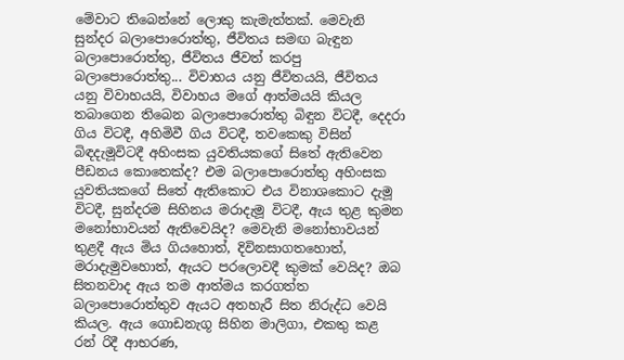මේවාට තිබෙන්නේ ලොකු කැමැත්තක්‌. මෙවැනි සුන්දර බලාපොරොත්තු, ජීවිතය සමඟ බැඳුන බලාපොරොත්තු, ජීවිතය ජීවත් කරපු බලාපොරොත්තු... විවාහය යනු ජීවිතයයි, ජීවිතය යනු විවාහයයි, විවාහය මගේ ආත්මයයි කියල තබාගෙන තිබෙන බලාපොරොත්තු බිඳුන විටදී, දෙදරා ගිය විටදී, අහිමිවී ගිය විටදී, තවකෙකු විසින් බිඳදැමූවිටදී අහිංසක යුවතියකගේ සිතේ ඇතිවෙන පීඩනය කොතෙක්‌ද? එම බලාපොරොත්තු අහිංසක යුවතියකගේ සිතේ ඇතිකොට එය විනාශකොට දැමූ විටදී, සුන්දරම සිහිනය මරාදැමූ විටදී, ඇය තුළ කුමන මනෝභාවයන් ඇතිවෙයිද? මෙවැනි මනෝභාවයන් තුළදී ඇය මිය ගියහොත්, දිවිනසාගතහොත්, මරාදැමුවහොත්, ඇයට පරලොවදී කුමක්‌ වෙයිද? ඔබ සිතනවාද ඇය තම ආත්මය කරගත්ත බලාපොරොත්තුව ඇයට අතහැරී සිත නිරුද්ධ වෙයි කියල. ඇය ගොඩනැගූ සිහින මාලිගා, එකතු කළ රන් රිදී ආභරණ,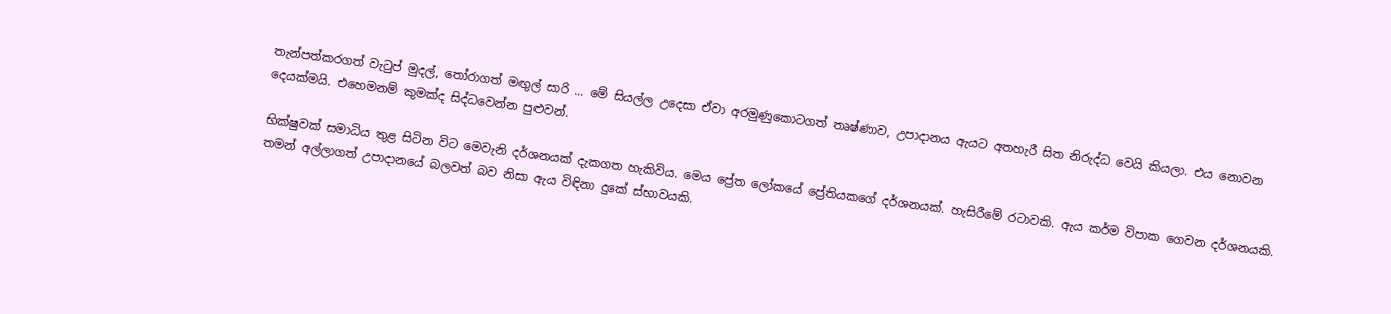තැන්පත්කරගත් වැටුප් මුදල්, තෝරාගත් මඟුල් සාරි ... මේ සියල්ල උදෙසා ඒවා අරමුණුකොටගත් තෘෂ්ණාව, උපාදානය ඇයට අතහැරී සිත නිරුද්ධ වෙයි කියලා. එය නොවන දෙයක්‌මයි. එහෙමනම් කුමක්‌ද සිද්ධවෙන්න පුළුවන්.

භික්‌ෂුවක්‌ සමාධිය තුළ සිටින විට මෙවැනි දර්ශනයක්‌ දැකගත හැකිවිය. මෙය ප්‍රේත ලෝකයේ ප්‍රේතියකගේ දර්ශනයක්‌. හැසිරීමේ රටාවකි. ඇය කර්ම විපාක ගෙවන දර්ශනයකි. තමන් අල්ලාගත් උපාදානයේ බලවත් බව නිසා ඇය විඳිනා දුකේ ස්‌භාවයකි.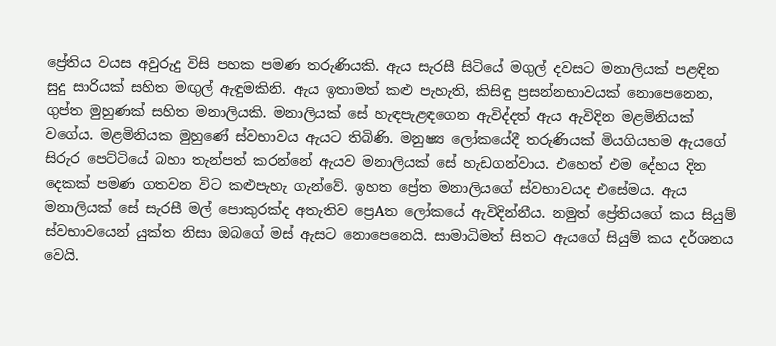ප්‍රේතිය වයස අවුරුදු විසි පහක පමණ තරුණියකි. ඇය සැරසී සිටියේ මගුල් දවසට මනාලියක්‌ පළඳින සුදු සාරියක්‌ සහිත මඟුල් ඇඳුමකිනි. ඇය ඉතාමත් කළු පැහැති, කිසිඳු ප්‍රසන්නභාවයක්‌ නොපෙනෙන, ගුප්ත මුහුණක්‌ සහිත මනාලියකි. මනාලියක්‌ සේ හැඳපැළඳගෙන ඇවිද්දත් ඇය ඇවිදින මළමිනියක්‌ වගේය. මළමිනියක මුහුණේ ස්‌වභාවය ඇයට තිබිණි. මනුෂ්‍ය ලෝකයේදී තරුණියක්‌ මියගියහම ඇයගේ සිරුර පෙට්‌ටියේ බහා තැන්පත් කරන්නේ ඇයව මනාලියක්‌ සේ හැඩගන්වාය. එහෙත් එම දේහය දින දෙකක්‌ පමණ ගතවන විට කළුපැහැ ගැන්වේ. ඉහත ප්‍රේත මනාලියගේ ස්‌වභාවයද එසේමය. ඇය මනාලියක්‌ සේ සැරසී මල් පොකුරක්‌ද අතැතිව ප්‍රෙAත ලෝකයේ ඇවිදින්නීය. නමුත් ප්‍රේතියගේ කය සියුම් ස්‌වභාවයෙන් යුක්‌ත නිසා ඔබගේ මස්‌ ඇසට නොපෙනෙයි. සාමාධිමත් සිතට ඇයගේ සියුම් කය දර්ශනය වෙයි.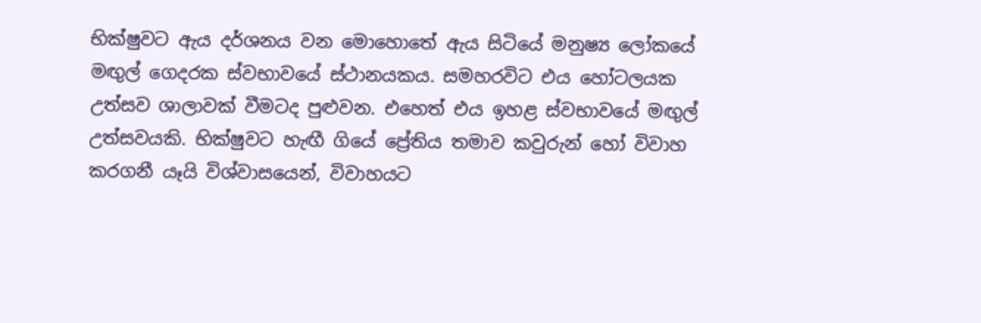භික්‌ෂුවට ඇය දර්ශනය වන මොහොතේ ඇය සිටියේ මනුෂ්‍ය ලෝකයේ මඟුල් ගෙදරක ස්‌වභාවයේ ස්‌ථානයකය. සමහරවිට එය හෝටලයක උත්සව ශාලාවක්‌ වීමටද පුළුවන. එහෙත් එය ඉහළ ස්‌වභාවයේ මඟුල් උත්සවයකි. භික්‌ෂුවට හැඟී ගියේ ප්‍රේතිය තමාව කවුරුන් හෝ විවාහ කරගනී යෑයි විශ්වාසයෙන්, විවාහයට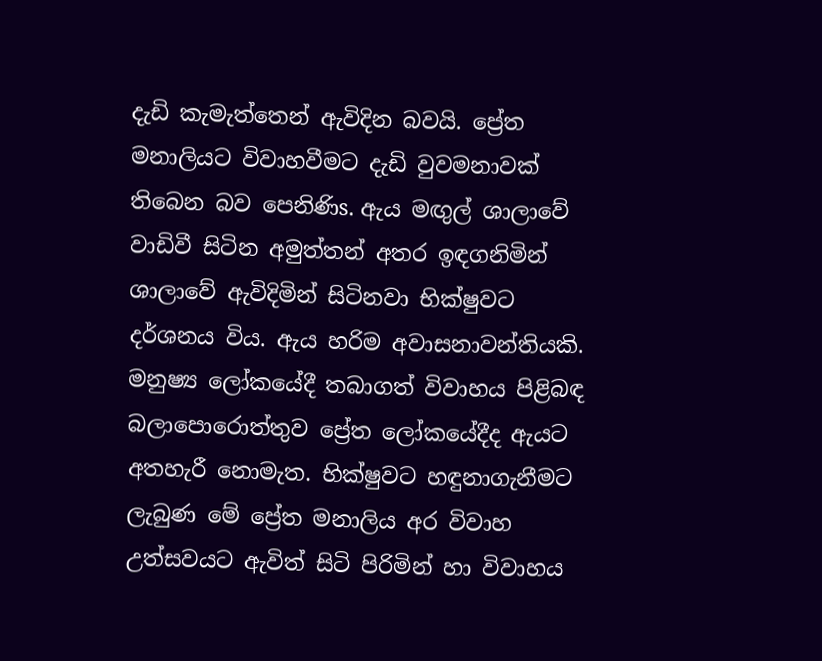දැඩි කැමැත්තෙන් ඇවිදින බවයි. ප්‍රේත මනාලියට විවාහවීමට දැඩි වුවමනාවක්‌ තිබෙන බව පෙනිණිs. ඇය මඟුල් ශාලාවේ වාඩිවී සිටින අමුත්තන් අතර ඉඳගනිමින් ශාලාවේ ඇවිදිමින් සිටිනවා භික්‌ෂුවට දර්ශනය විය. ඇය හරිම අවාසනාවන්තියකි. මනුෂ්‍ය ලෝකයේදී තබාගත් විවාහය පිළිබඳ බලාපොරොත්තුව ප්‍රේත ලෝකයේදීද ඇයට අතහැරී නොමැත. භික්‌ෂුවට හඳුනාගැනීමට ලැබුණ මේ ප්‍රේත මනාලිය අර විවාහ උත්සවයට ඇවිත් සිටි පිරිමින් හා විවාහය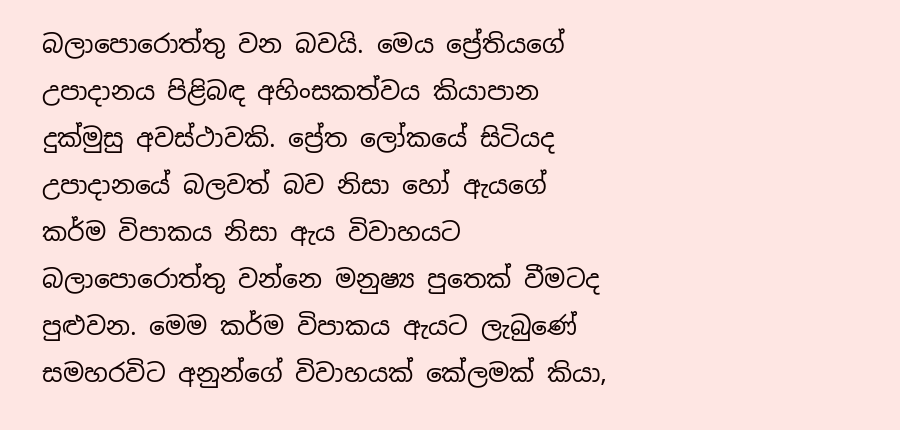බලාපොරොත්තු වන බවයි. මෙය ප්‍රේතියගේ උපාදානය පිළිබඳ අහිංසකත්වය කියාපාන දුක්‌මුසු අවස්‌ථාවකි. ප්‍රේත ලෝකයේ සිටියද උපාදානයේ බලවත් බව නිසා හෝ ඇයගේ කර්ම විපාකය නිසා ඇය විවාහයට බලාපොරොත්තු වන්නෙ මනුෂ්‍ය පුතෙක්‌ වීමටද පුළුවන. මෙම කර්ම විපාකය ඇයට ලැබුණේ සමහරවිට අනුන්ගේ විවාහයක්‌ කේලමක්‌ කියා,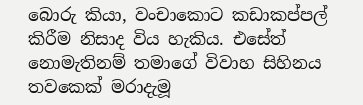බොරු කියා, වංචාකොට කඩාකප්පල් කිරීම නිසාද විය හැකිය. එසේත් නොමැතිනම් තමාගේ විවාහ සිහිනය තවකෙක්‌ මරාදැමූ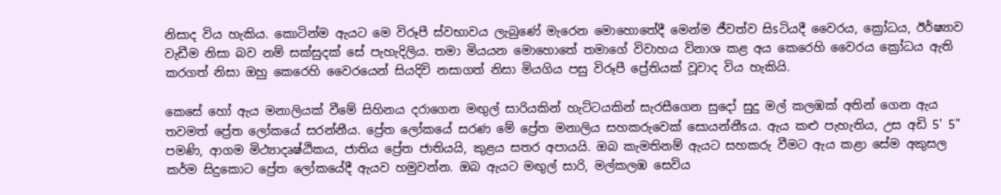නිසාද විය හැකිය. කොටින්ම ඇයට මෙ විරූපී ස්‌වභාවය ලැබුණේ මැරෙන මොහොතේදී මෙන්ම ජීවත්ව සිsටියදී වෛරය, ක්‍රෝධය, ඊර්ෂ්‍යාව වැඩීම නිසා බව නම් සක්‌සුදක්‌ සේ පැහැදිලිය. තමා මියයන මොහොතේ තමාගේ විවාහය විනාශ කළ අය කෙරෙහි වෛරය ක්‍රෝධය ඇති කරගත් නිසා ඔහු කෙරෙහි වෛරයෙන් සියදිවි නසාගත් නිසා මියගිය පසු විරූපී ප්‍රේතියක්‌ වූවාද විය හැකියි.

කෙසේ හෝ ඇය මනාලියක්‌ වීමේ සිහිනය දරාගෙන මඟුල් සාරියකින් හැට්‌ටයකින් සැරසීගෙන සුදෝ සුදු මල් කලඹක්‌ අතින් ගෙන ඇය තවමත් ප්‍රේත ලෝකයේ සරන්නීය. ප්‍රේත ලෝකයේ සරණ මේ ප්‍රේත මනාලිය සහකරුවෙක්‌ සොයන්නීsය. ඇය කළු පැහැතිය, උස අඩි 5' 5" පමණි, ආගම මිථ්‍යාදෘෂ්ඨිකය, ජාතිය ප්‍රේත ජාතියයි, කුළය සතර අපායයි. ඔබ කැමතිනම් ඇයට සහකරු වීමට ඇය කළා සේම අකුසල කර්ම සිදුකොට ප්‍රේත ලෝකයේදී ඇයව හමුවන්න. ඔබ ඇයට මඟුල් සාරි, මල්කලඹ සෙවිය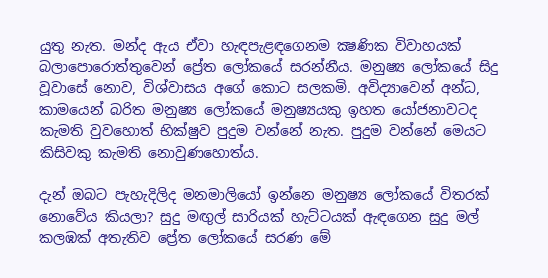යුතු නැත. මන්ද ඇය ඒවා හැඳපැළඳගෙනම ක්‍ෂණික විවාහයක්‌ බලාපොරොත්තුවෙන් ප්‍රේත ලෝකයේ සරන්නීය. මනුෂ්‍ය ලෝකයේ සිදු වූවාසේ නොව, විශ්වාසය අගේ කොට සලකමි. අවිද්‍යාවෙන් අන්ධ, කාමයෙන් බරිත මනුෂ්‍ය ලෝකයේ මනුෂ්‍යයකු ඉහත යෝජනාවටද කැමති වුවහොත් භික්‌ෂුව පුදුම වන්නේ නැත. පුදුම වන්නේ මෙයට කිසිවකු කැමති නොවුණහොත්ය.

දැන් ඔබට පැහැදිලිද මනමාලියෝ ඉන්නෙ මනුෂ්‍ය ලෝකයේ විතරක්‌ නොවේය කියලා? සුදු මඟුල් සාරියක්‌ හැට්‌ටයක්‌ ඇඳගෙන සුදු මල් කලඹක්‌ අතැතිව ප්‍රේත ලෝකයේ සරණ මේ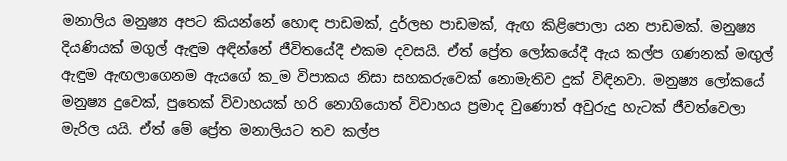මනාලිය මනුෂ්‍ය අපට කියන්නේ හොඳ පාඩමක්‌, දුර්ලභ පාඩමක්‌, ඇඟ කිළිපොලා යන පාඩමක්‌. මනුෂ්‍ය දියණියක්‌ මගුල් ඇඳුම අඳින්නේ ජීවිතයේදී එකම දවසයි. ඒත් ප්‍රේත ලෝකයේදී ඇය කල්ප ගණනක්‌ මඟුල් ඇඳුම ඇඟලාගෙනම ඇයගේ ක_ම විපාකය නිසා සහකරුවෙක්‌ නොමැතිව දුක්‌ විඳිනවා. මනුෂ්‍ය ලෝකයේ මනුෂ්‍ය දුවෙක්‌, පුතෙක්‌ විවාහයක්‌ හරි නොගියොත් විවාහය ප්‍රමාද වුණොත් අවුරුදු හැටක්‌ ජීවත්වෙලා මැරිල යයි. ඒත් මේ ප්‍රේත මනාලියට තව කල්ප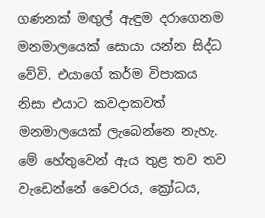ගණනක්‌ මඟුල් ඇඳුම දරාගෙනම මනමාලයෙක්‌ සොයා යන්න සිද්ධ වේවි. එයාගේ කර්ම විපාකය නිසා එයාට කවදාකවත් මනමාලයෙක්‌ ලැබෙන්නෙ නැහැ. මේ හේතුවෙන් ඇය තුළ තව තව වැඩෙන්නේ වෛරය, ක්‍රෝධය,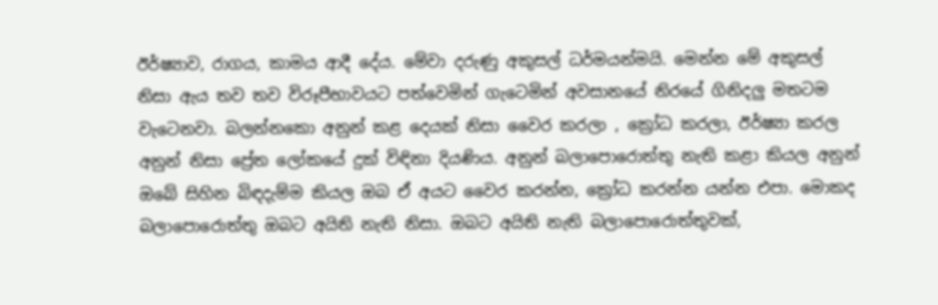ඊර්ෂ්‍යාව, රාගය, කාමය ආදී දේය. මේවා දරුණු අකුසල් ධර්මයන්මයි. මෙන්න මේ අකුසල් නිසා ඇය තව තව විරූපීභාවයට පත්වෙමින් ගැටෙමින් අවසානයේ නිරයේ ගිනිදලු මතටම වැටෙනවා. බලන්නකො අනුන් කළ දෙයක්‌ නිසා වෛර කරලා , ක්‍රෝධ කරලා, ඊර්ෂ්‍යා කරල අනුන් නිසා ප්‍රේත ලෝකයේ දුක්‌ විඳිනා දියණිය. අනුන් බලාපොරොත්තු නැති කළා කියල අනුන් ඔබේ සිහින බිඳදැම්ම කියල ඔබ ඒ අයට වෛර කරන්න, ක්‍රෝධ කරන්න යන්න එපා. මොකද බලාපොරොත්තු ඔබට අයිති නැති නිසා. ඔබට අයිති නැති බලාපොරොත්තුවක්‌,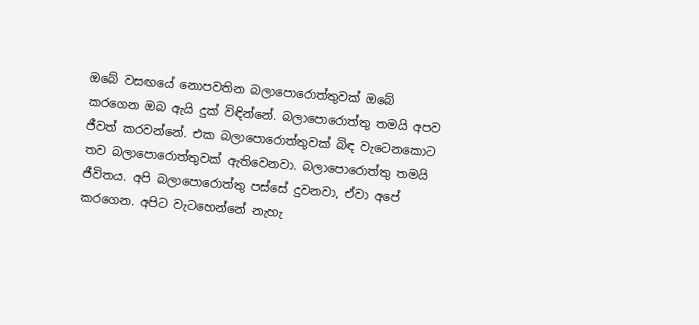ඔබේ වසඟයේ නොපවතින බලාපොරොත්තුවක්‌ ඔබේ කරගෙන ඔබ ඇයි දුක්‌ විඳින්නේ. බලාපොරොත්තු තමයි අපව ජීවත් කරවන්නේ. එක බලාපොරොත්තුවක්‌ බිඳ වැටෙනකොට තව බලාපොරොත්තුවක්‌ ඇතිවෙනවා. බලාපොරොත්තු තමයි ජීවිතය. අපි බලාපොරොත්තු පස්‌සේ දුවනවා, ඒවා අපේ කරගෙන. අපිට වැටහෙන්නේ නැහැ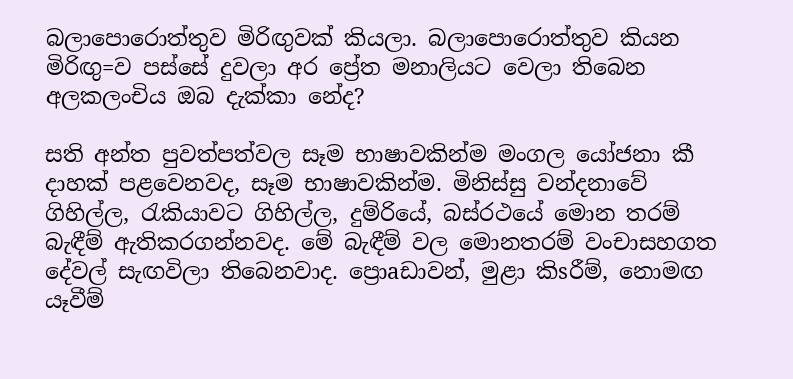බලාපොරොත්තුව මිරිඟුවක්‌ කියලා. බලාපොරොත්තුව කියන මිරිඟු=ව පස්‌සේ දුවලා අර ප්‍රේත මනාලියට වෙලා තිබෙන අලකලංචිය ඔබ දැක්‌කා නේද?

සති අන්ත පුවත්පත්වල සෑම භාෂාවකින්ම මංගල යෝජනා කී දාහක්‌ පළවෙනවද, සෑම භාෂාවකින්ම. මිනිස්‌සු වන්දනාවේ ගිහිල්ල, රැකියාවට ගිහිල්ල, දුම්රියේ, බස්‌රථයේ මොන තරම් බැඳීම් ඇතිකරගන්නවද. මේ බැඳීම් වල මොනතරම් වංචාසහගත දේවල් සැඟවිලා තිබෙනවාද. ප්‍රොaඩාවන්, මුළා කිsරීම්, නොමඟ යෑවීම්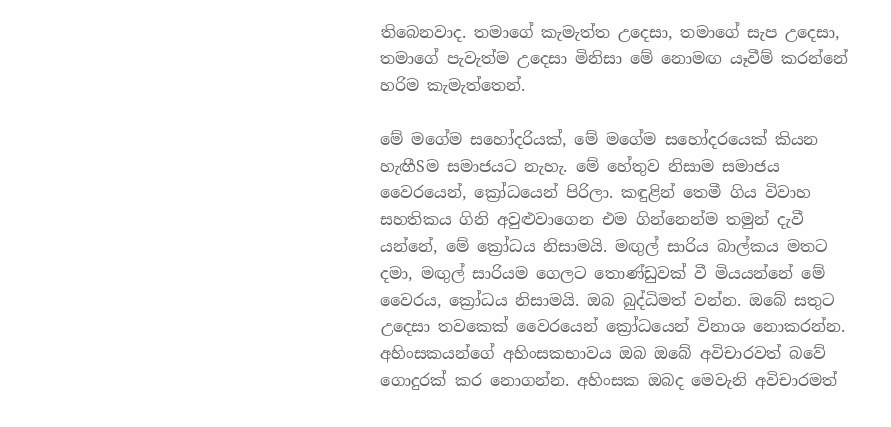තිබෙනවාද. තමාගේ කැමැත්ත උදෙසා, තමාගේ සැප උදෙසා, තමාගේ පැවැත්ම උදෙසා මිනිසා මේ නොමඟ යෑවීම් කරන්නේ හරිම කැමැත්තෙන්.

මේ මගේම සහෝදරියක්‌, මේ මගේම සහෝදරයෙක්‌ කියන හැඟීSම සමාජයට නැහැ. මේ හේතුව නිසාම සමාජය වෛරයෙන්, ක්‍රෝධයෙන් පිරිලා. කඳුළින් තෙමී ගිය විවාහ සහතිකය ගිනි අවුළුවාගෙන එම ගින්නෙන්ම තමුන් දැවී යන්නේ, මේ ක්‍රෝධය නිසාමයි. මඟුල් සාරිය බාල්කය මතට දමා, මඟුල් සාරියම ගෙලට තොණ්‌ඩුවක්‌ වී මියයන්නේ මේ වෛරය, ක්‍රෝධය නිසාමයි. ඔබ බුද්ධිමත් වන්න. ඔබේ සතුට උදෙසා තවකෙක්‌ වෛරයෙන් ක්‍රෝධයෙන් විනාශ නොකරන්න. අහිංසකයන්ගේ අහිංසකභාවය ඔබ ඔබේ අවිචාරවත් බවේ ගොදුරක්‌ කර නොගන්න. අහිංසක ඔබද මෙවැනි අවිචාරමත්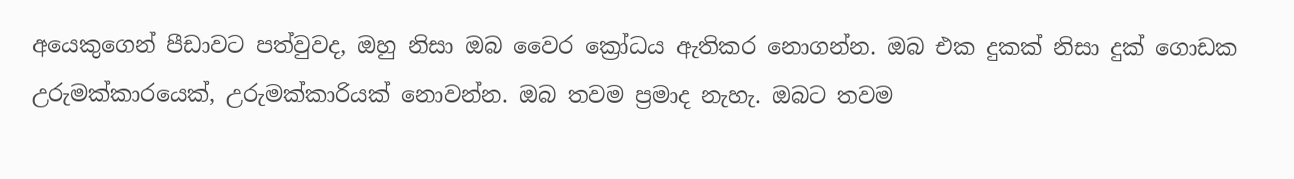අයෙකුගෙන් පීඩාවට පත්වුවද, ඔහු නිසා ඔබ වෛර ක්‍රෝධය ඇතිකර නොගන්න. ඔබ එක දුකක්‌ නිසා දුක්‌ ගොඩක උරුමක්‌කාරයෙක්‌, උරුමක්‌කාරියක්‌ නොවන්න. ඔබ තවම ප්‍රමාද නැහැ. ඔබට තවම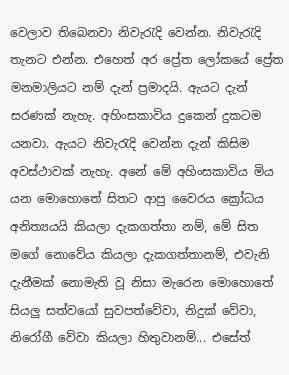වෙලාව තිබෙනවා නිවැරැදි වෙන්න. නිවැරැදි තැනට එන්න. එහෙත් අර ප්‍රේත ලෝකයේ ප්‍රේත මනමාලියට නම් දැන් ප්‍රමාදයි. ඇයට දැන් සරණක්‌ නැහැ. අහිංසකාවිය දුකෙන් දුකටම යනවා. ඇයට නිවැරැදි වෙන්න දැන් කිසිම අවස්‌ථාවක්‌ නැහැ. අනේ මේ අහිංසකාවිය මිය යන මොහොතේ සිතට ආපු වෛරය ක්‍රෝධය අනිත්‍යයයි කියලා දැකගත්තා නම්, මේ සිත මගේ නොවේය කියලා දැකගත්තානම්, එවැනි දැනීමක්‌ නොමැති වූ නිසා මැරෙන මොහොතේ සියලු සත්වයෝ සුවපත්වේවා, නිදුක්‌ වේවා, නිරෝගී වේවා කියලා හිතුවානම්... එසේත්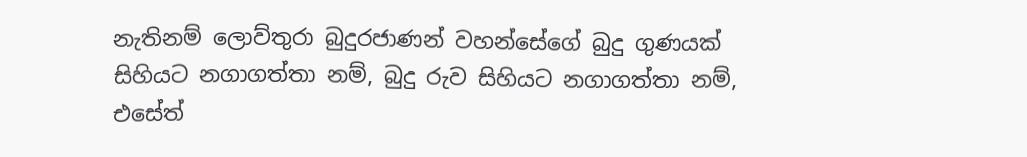නැතිනම් ලොව්තුරා බුදුරජාණන් වහන්සේගේ බුදු ගුණයක්‌ සිහියට නගාගත්තා නම්, බුදු රුව සිහියට නගාගත්තා නම්, එසේත්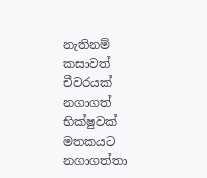නැතිනම් කසාවත් චීවරයක්‌ නගාගත් භික්‌ෂුවක්‌ මතකයට නගාගත්තා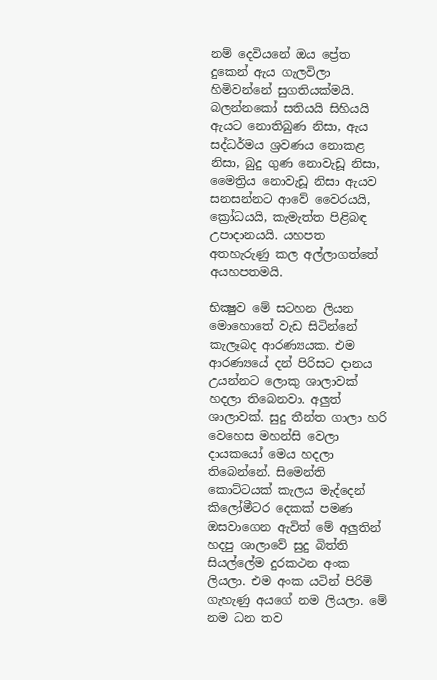නම් දෙවියනේ ඔය ප්‍රේත දුකෙන් ඇය ගැලවිලා හිමිවන්නේ සුගතියක්‌මයි. බලන්නකෝ සතියයි සිහියයි ඇයට නොතිබුණ නිසා, ඇය සද්ධර්මය ශ්‍රවණය නොකළ නිසා, බුදු ගුණ නොවැඩූ නිසා, මෛත්‍රිය නොවැඩූ නිසා ඇයව සනසන්නට ආවේ වෛරයයි, ක්‍රෝධයයි, කැමැත්ත පිළිබඳ උපාදානයයි. යහපත අතහැරුණු කල අල්ලාගත්තේ අයහපතමයි.

භික්‍ෂුව මේ සටහන ලියන මොහොතේ වැඩ සිටින්නේ කැලෑබද ආරණ්‍යයක. එම ආරණ්‍යයේ දන් පිරිසට දානය උයන්නට ලොකු ශාලාවක්‌ හදලා තිබෙනවා. අලුත් ශාලාවක්‌. සුදු තීන්ත ගාලා හරි වෙහෙස මහන්සි වෙලා දායකයෝ මෙය හදලා තිබෙන්නේ. සිමෙන්ති කොට්‌ටයක්‌ කැලය මැද්දෙන් කිලෝමීටර දෙකක්‌ පමණ ඔසවාගෙන ඇවිත් මේ අලුතින් හදපු ශාලාවේ සුදු බිත්ති සියල්ලේම දුරකථන අංක ලියලා. එම අංක යටින් පිරිමි ගැහැණු අයගේ නම ලියලා. මේ නම ධන තව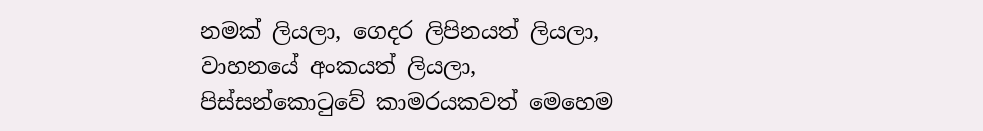නමක්‌ ලියලා, ගෙදර ලිපිනයත් ලියලා, වාහනයේ අංකයත් ලියලා, පිස්‌සන්කොටුවේ කාමරයකවත් මෙහෙම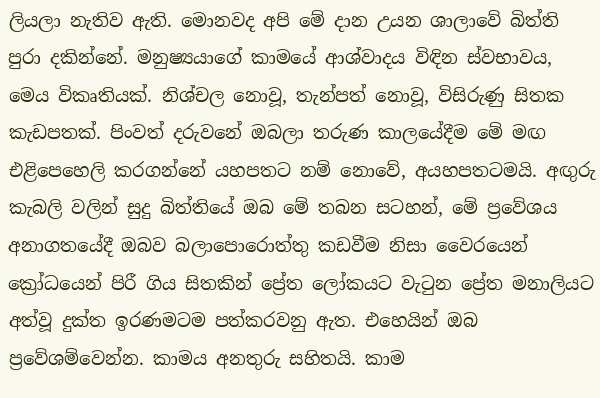ලියලා නැතිව ඇති. මොනවද අපි මේ දාන උයන ශාලාවේ බිත්ති පුරා දකින්නේ. මනුෂ්‍යයාගේ කාමයේ ආශ්වාදය විඳින ස්‌වභාවය, මෙය විකෘතියක්‌. නිශ්චල නොවූ, තැන්පත් නොවූ, විසිරුණු සිතක කැඩපතක්‌. පිංවත් දරුවනේ ඔබලා තරුණ කාලයේදීම මේ මඟ එළිපෙහෙලි කරගන්නේ යහපතට නම් නොවේ, අයහපතටමයි. අඟුරු කැබලි වලින් සුදු බිත්තියේ ඔබ මේ තබන සටහන්, මේ ප්‍රවේශය අනාගතයේදී ඔබව බලාපොරොත්තු කඩවීම නිසා වෛරයෙන් ක්‍රෝධයෙන් පිරී ගිය සිතකින් ප්‍රේත ලෝකයට වැටුන ප්‍රේත මනාලියට අත්වූ දුක්‌ත ඉරණමටම පත්කරවනු ඇත. එහෙයින් ඔබ ප්‍රවේශම්වෙන්න. කාමය අනතුරු සහිතයි. කාම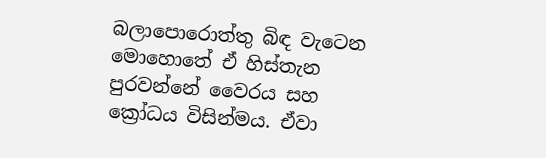බලාපොරොත්තු බිඳ වැටෙන මොහොතේ ඒ හිස්‌තැන පුරවන්නේ වෛරය සහ ක්‍රෝධය විසින්මය. ඒවා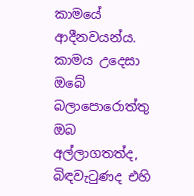කාමයේ ආදීනවයන්ය. කාමය උදෙසා ඔබේ බලාපොරොත්තු ඔබ අල්ලාගතත්ද, බිඳවැටුණද එහි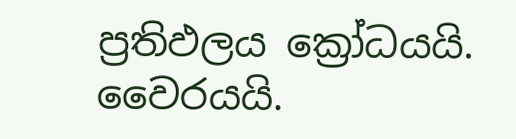ප්‍රතිඵලය ක්‍රෝධයයි. වෛරයයි.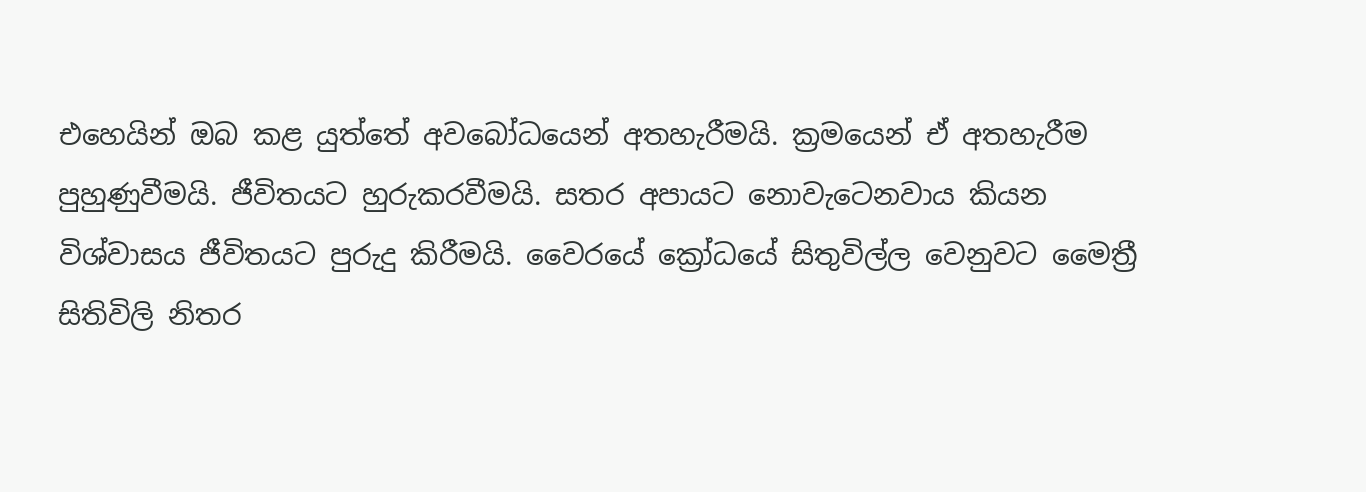එහෙයින් ඔබ කළ යුත්තේ අවබෝධයෙන් අතහැරීමයි. ක්‍රමයෙන් ඒ අතහැරීම පුහුණුවීමයි. ජීවිතයට හුරුකරවීමයි. සතර අපායට නොවැටෙනවාය කියන විශ්වාසය ජීවිතයට පුරුදු කිරීමයි. වෛරයේ ක්‍රෝධයේ සිතුවිල්ල වෙනුවට මෛත්‍රී සිතිවිලි නිතර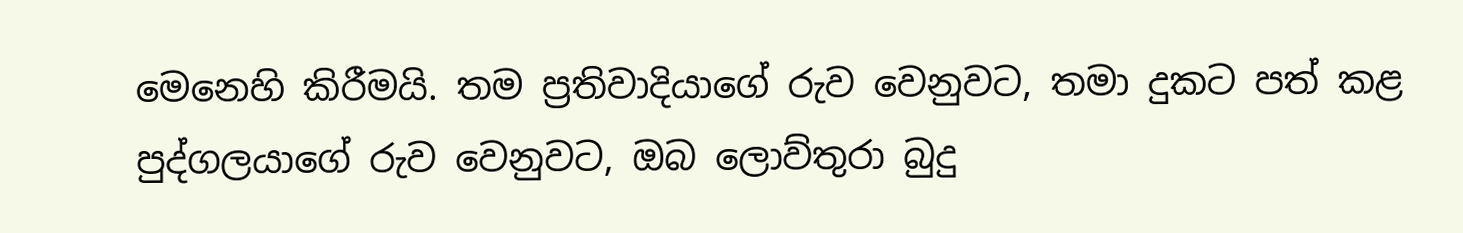මෙනෙහි කිරීමයි. තම ප්‍රතිවාදියාගේ රුව වෙනුවට, තමා දුකට පත් කළ පුද්ගලයාගේ රුව වෙනුවට, ඔබ ලොව්තුරා බුදු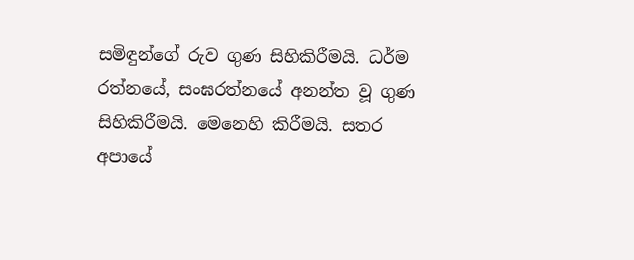සමිඳුන්ගේ රුව ගුණ සිහිකිරීමයි. ධර්ම රත්නයේ, සංඝරත්නයේ අනන්ත වූ ගුණ සිහිකිරීමයි. මෙනෙහි කිරීමයි. සතර අපායේ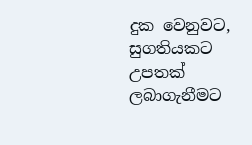දුක වෙනුවට, සුගතියකට උපතක්‌ ලබාගැනීමට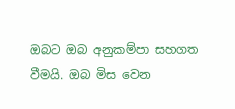ඔබට ඔබ අනුකම්පා සහගත වීමයි. ඔබ මිස වෙන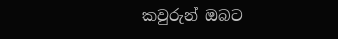කවුරුන් ඔබට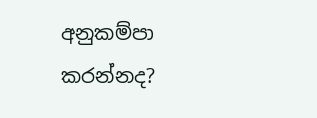අනුකම්පා කරන්නද?